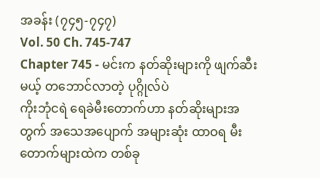အခန်း (၇၄၅-၇၄၇)
Vol. 50 Ch. 745-747
Chapter 745 - မင်းက နတ်ဆိုးများကို ဖျက်ဆီးမယ့် တဘောင်လာတဲ့ ပုဂ္ဂိုလ်ပဲ
ကိုးဘုံငရဲ ရေခဲမီးတောက်ဟာ နတ်ဆိုးများအတွက် အသေအပျောက် အများဆုံး ထာဝရ မီးတောက်များထဲက တစ်ခု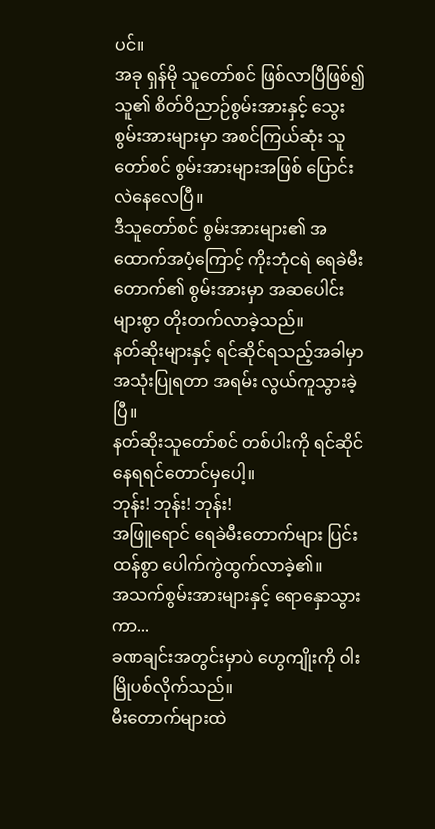ပင်။
အခု ရှန်မို သူတော်စင် ဖြစ်လာပြီဖြစ်၍ သူ၏ စိတ်ဝိညာဉ်စွမ်းအားနှင့် သွေးစွမ်းအားများမှာ အစင်ကြယ်ဆုံး သူတော်စင် စွမ်းအားများအဖြစ် ပြောင်းလဲနေလေပြီ။
ဒီသူတော်စင် စွမ်းအားများ၏ အထောက်အပံ့ကြောင့် ကိုးဘုံငရဲ ရေခဲမီးတောက်၏ စွမ်းအားမှာ အဆပေါင်းများစွာ တိုးတက်လာခဲ့သည်။
နတ်ဆိုးများနှင့် ရင်ဆိုင်ရသည့်အခါမှာ အသုံးပြုရတာ အရမ်း လွယ်ကူသွားခဲ့ပြီ။
နတ်ဆိုးသူတော်စင် တစ်ပါးကို ရင်ဆိုင်နေရရင်တောင်မှပေါ့။
ဘုန်း! ဘုန်း! ဘုန်း!
အဖြူရောင် ရေခဲမီးတောက်များ ပြင်းထန်စွာ ပေါက်ကွဲထွက်လာခဲ့၏။
အသက်စွမ်းအားများနှင့် ရောနှောသွားကာ...
ခဏချင်းအတွင်းမှာပဲ ဟွေကျိုးကို ဝါးမြိုပစ်လိုက်သည်။
မီးတောက်များထဲ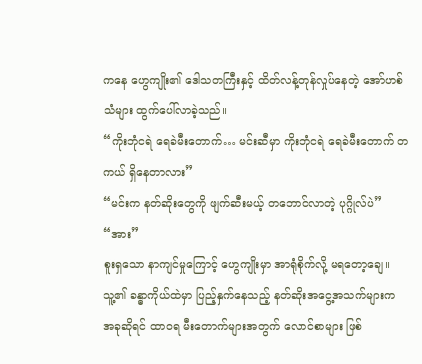ကနေ ဟွေကျိုး၏ ဒေါသတကြီးနှင့် ထိတ်လန့်တုန်လှုပ်နေတဲ့ အော်ဟစ်သံများ ထွက်ပေါ်လာခဲ့သည်။
“ကိုးဘုံငရဲ ရေခဲမီးတောက်… မင်းဆီမှာ ကိုးဘုံငရဲ ရေခဲမီးတောက် တကယ် ရှိနေတာလား”
“မင်းက နတ်ဆိုးတွေကို ဖျက်ဆီးမယ့် တဘောင်လာတဲ့ ပုဂ္ဂိုလ်ပဲ”
“အား”
စူးရှသော နာကျင်မှုကြောင့် ဟွေကျိုးမှာ အာရုံစိုက်လို့ မရတော့ချေ။
သူ့၏ ခန္ဓာကိုယ်ထဲမှာ ပြည့်နှက်နေသည့် နတ်ဆိုးအငွေ့အသက်များက အခုဆိုရင် ထာဝရ မီးတောက်များအတွက် လောင်စာများ ဖြစ်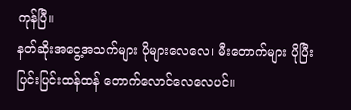ကုန်ပြီ။
နတ်ဆိုးအငွေ့အသက်များ ပိုများလေလေ၊ မီးတောက်များ ပိုပြီး ပြင်းပြင်းထန်ထန် တောက်လောင်လေလေပင်။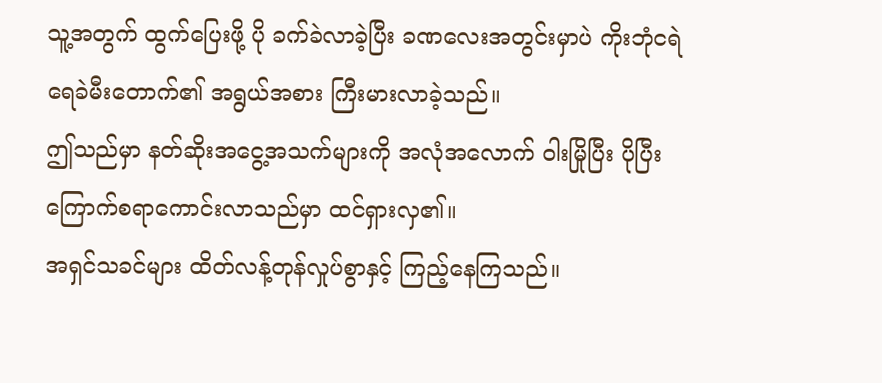သူ့အတွက် ထွက်ပြေးဖို့ ပို ခက်ခဲလာခဲ့ပြီး ခဏလေးအတွင်းမှာပဲ ကိုးဘုံငရဲ ရေခဲမီးတောက်၏ အရွယ်အစား ကြီးမားလာခဲ့သည်။
ဤသည်မှာ နတ်ဆိုးအငွေ့အသက်များကို အလုံအလောက် ဝါးမြိုပြီး ပိုပြီး ကြောက်စရာကောင်းလာသည်မှာ ထင်ရှားလှ၏။
အရှင်သခင်များ ထိတ်လန့်တုန်လှုပ်စွာနှင့် ကြည့်နေကြသည်။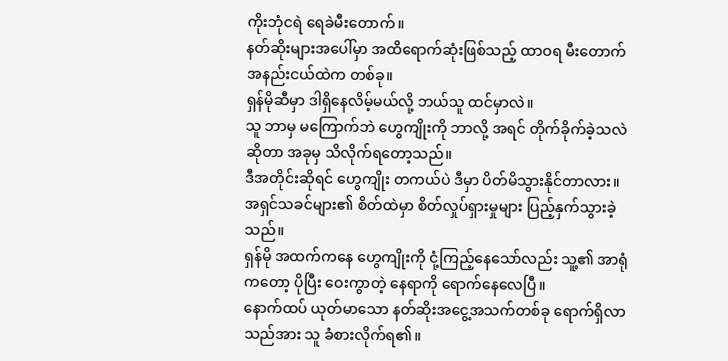ကိုးဘုံငရဲ ရေခဲမီးတောက်။
နတ်ဆိုးများအပေါ်မှာ အထိရောက်ဆုံးဖြစ်သည့် ထာဝရ မီးတောက် အနည်းငယ်ထဲက တစ်ခု။
ရှန်မိုဆီမှာ ဒါရှိနေလိမ့်မယ်လို့ ဘယ်သူ ထင်မှာလဲ။
သူ ဘာမှ မကြောက်ဘဲ ဟွေကျိုးကို ဘာလို့ အရင် တိုက်ခိုက်ခဲ့သလဲဆိုတာ အခုမှ သိလိုက်ရတော့သည်။
ဒီအတိုင်းဆိုရင် ဟွေကျိုး တကယ်ပဲ ဒီမှာ ပိတ်မိသွားနိုင်တာလား။
အရှင်သခင်များ၏ စိတ်ထဲမှာ စိတ်လှုပ်ရှားမှုများ ပြည့်နှက်သွားခဲ့သည်။
ရှန်မို အထက်ကနေ ဟွေကျိုးကို ငုံ့ကြည့်နေသော်လည်း သူ့၏ အာရုံကတော့ ပိုပြီး ဝေးကွာတဲ့ နေရာကို ရောက်နေလေပြီ။
နောက်ထပ် ယုတ်မာသော နတ်ဆိုးအငွေ့အသက်တစ်ခု ရောက်ရှိလာသည်အား သူ ခံစားလိုက်ရ၏။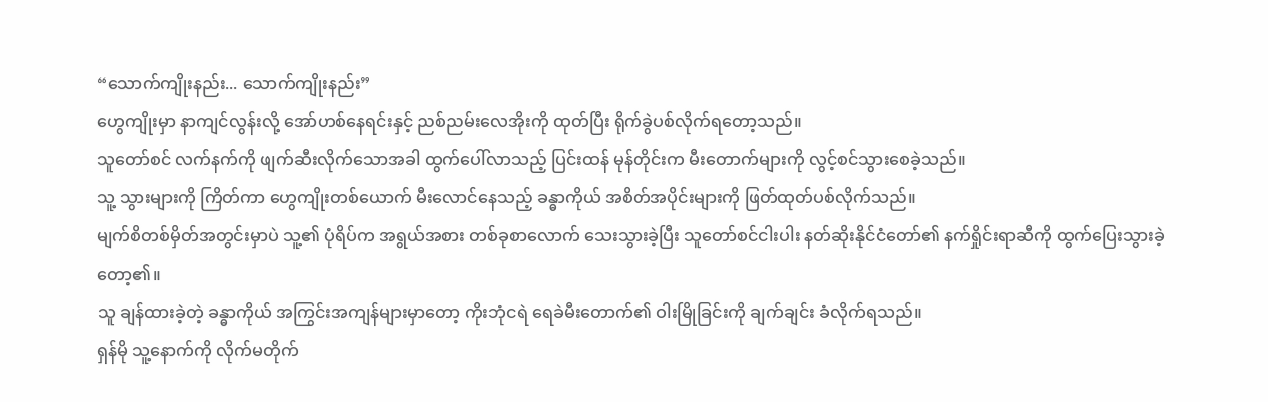“သောက်ကျိုးနည်း... သောက်ကျိုးနည်း”
ဟွေကျိုးမှာ နာကျင်လွန်းလို့ အော်ဟစ်နေရင်းနှင့် ညစ်ညမ်းလေအိုးကို ထုတ်ပြီး ရိုက်ခွဲပစ်လိုက်ရတော့သည်။
သူတော်စင် လက်နက်ကို ဖျက်ဆီးလိုက်သောအခါ ထွက်ပေါ်လာသည့် ပြင်းထန် မုန်တိုင်းက မီးတောက်များကို လွင့်စင်သွားစေခဲ့သည်။
သူ့ သွားများကို ကြိတ်ကာ ဟွေကျိုးတစ်ယောက် မီးလောင်နေသည့် ခန္ဓာကိုယ် အစိတ်အပိုင်းများကို ဖြတ်ထုတ်ပစ်လိုက်သည်။
မျက်စိတစ်မှိတ်အတွင်းမှာပဲ သူ့၏ ပုံရိပ်က အရွယ်အစား တစ်ခုစာလောက် သေးသွားခဲ့ပြီး သူတော်စင်ငါးပါး နတ်ဆိုးနိုင်ငံတော်၏ နက်ရှိုင်းရာဆီကို ထွက်ပြေးသွားခဲ့တော့၏။
သူ ချန်ထားခဲ့တဲ့ ခန္ဓာကိုယ် အကြွင်းအကျန်များမှာတော့ ကိုးဘုံငရဲ ရေခဲမီးတောက်၏ ဝါးမြိုခြင်းကို ချက်ချင်း ခံလိုက်ရသည်။
ရှန်မို သူ့နောက်ကို လိုက်မတိုက်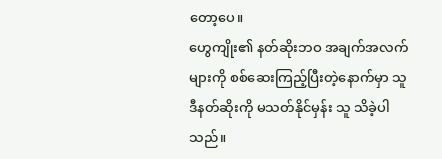တော့ပေ။
ဟွေကျိုး၏ နတ်ဆိုးဘဝ အချက်အလက်များကို စစ်ဆေးကြည့်ပြီးတဲ့နောက်မှာ သူ ဒီနတ်ဆိုးကို မသတ်နိုင်မှန်း သူ သိခဲ့ပါသည်။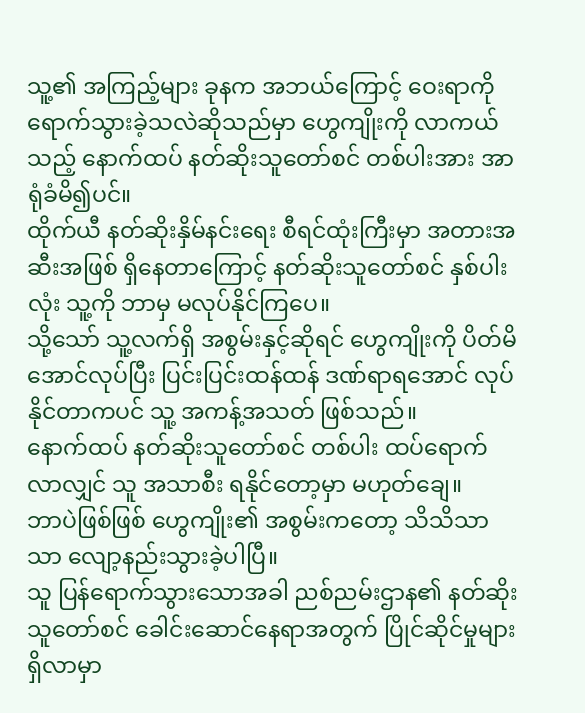သူ့၏ အကြည့်များ ခုနက အဘယ်ကြောင့် ဝေးရာကို ရောက်သွားခဲ့သလဲဆိုသည်မှာ ဟွေကျိုးကို လာကယ်သည့် နောက်ထပ် နတ်ဆိုးသူတော်စင် တစ်ပါးအား အာရုံခံမိ၍ပင်။
ထိုက်ယီ နတ်ဆိုးနှိမ်နင်းရေး စီရင်ထုံးကြီးမှာ အတားအဆီးအဖြစ် ရှိနေတာကြောင့် နတ်ဆိုးသူတော်စင် နှစ်ပါးလုံး သူ့ကို ဘာမှ မလုပ်နိုင်ကြပေ။
သို့သော် သူ့လက်ရှိ အစွမ်းနှင့်ဆိုရင် ဟွေကျိုးကို ပိတ်မိအောင်လုပ်ပြီး ပြင်းပြင်းထန်ထန် ဒဏ်ရာရအောင် လုပ်နိုင်တာကပင် သူ့ အကန့်အသတ် ဖြစ်သည်။
နောက်ထပ် နတ်ဆိုးသူတော်စင် တစ်ပါး ထပ်ရောက်လာလျှင် သူ အသာစီး ရနိုင်တော့မှာ မဟုတ်ချေ။
ဘာပဲဖြစ်ဖြစ် ဟွေကျိုး၏ အစွမ်းကတော့ သိသိသာသာ လျော့နည်းသွားခဲ့ပါပြီ။
သူ ပြန်ရောက်သွားသောအခါ ညစ်ညမ်းဌာန၏ နတ်ဆိုးသူတော်စင် ခေါင်းဆောင်နေရာအတွက် ပြိုင်ဆိုင်မှုများ ရှိလာမှာ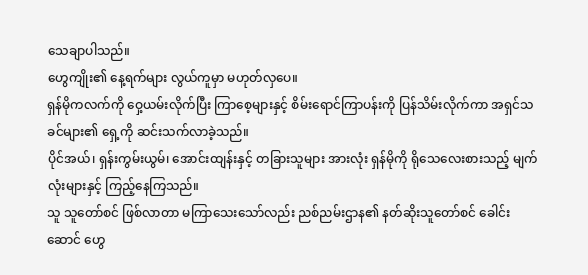သေချာပါသည်။
ဟွေကျိုး၏ နေ့ရက်များ လွယ်ကူမှာ မဟုတ်လှပေ။
ရှန်မိုကလက်ကို ဝှေ့ယမ်းလိုက်ပြီး ကြာစေ့များနှင့် စိမ်းရောင်ကြာပန်းကို ပြန်သိမ်းလိုက်ကာ အရှင်သခင်များ၏ ရှေ့ကို ဆင်းသက်လာခဲ့သည်။
ပိုင်အယ်၊ ရှန်းကွမ်းယွမ်၊ အောင်းထျန်းနှင့် တခြားသူများ အားလုံး ရှန်မိုကို ရိုသေလေးစားသည့် မျက်လုံးများနှင့် ကြည့်နေကြသည်။
သူ သူတော်စင် ဖြစ်လာတာ မကြာသေးသော်လည်း ညစ်ညမ်းဌာန၏ နတ်ဆိုးသူတော်စင် ခေါင်းဆောင် ဟွေ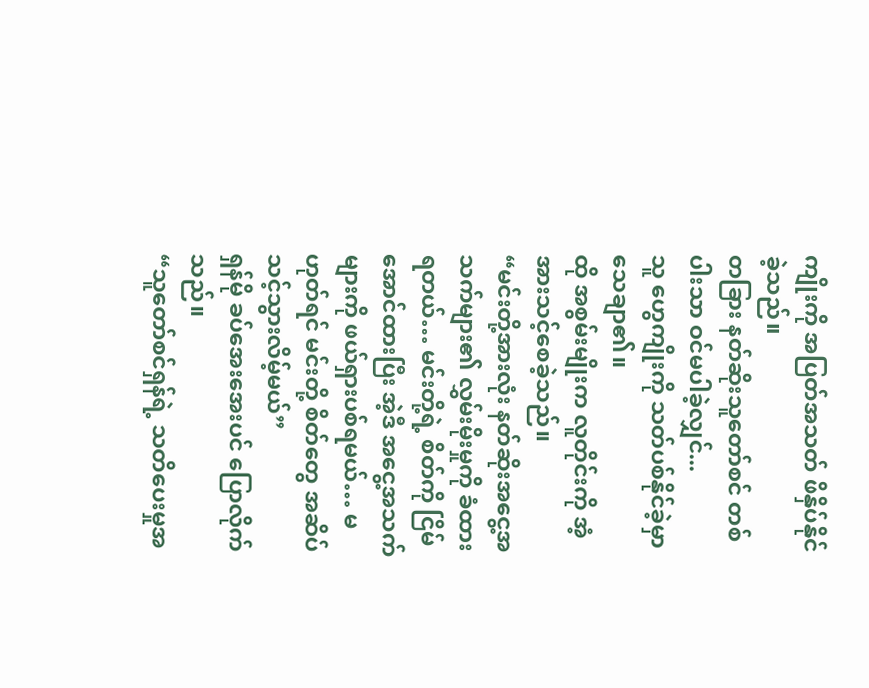ကျိုးကို အပြတ်အသတ် ဖိနှိပ်နိုင်ခဲ့သည်။
တခြား နတ်ဆိုးသူတော်စင် တစ်ပါးသာ ဝင်မပါခဲ့လျှင်...
သူ ဟွေကျိုးကို သတ်ပစ်နိုင်ခဲ့မှာ သေချာ၏။
ထို အစွမ်းမျိုးက လူတိုင်းကို အံ့အားသင့်စေခဲ့သည်။
“မင်းတို့အားလုံး နတ်ဆိုးအငွေ့အသက်များ၏ လွှမ်းမိုးမှုကို ခံထားရတယ်… မင်းတို့ရဲ့ စိတ်ကို ငြိမ်အောင်ထားပြီး အဲ့ဒီ အငွေ့အသက်များကို ဖယ်ရှားပစ်ရမယ်… မဟုတ်ရင် မင်းတို့ စိတ်တွေ အဆိပ်သင့်သွားလိမ့်မယ်”
ရှန်မို ခပ်အေးအေးပင် ပြောလိုက်သည်။
“သူတော်စင်ရှန်ရဲ့ သတိပေးမှုအ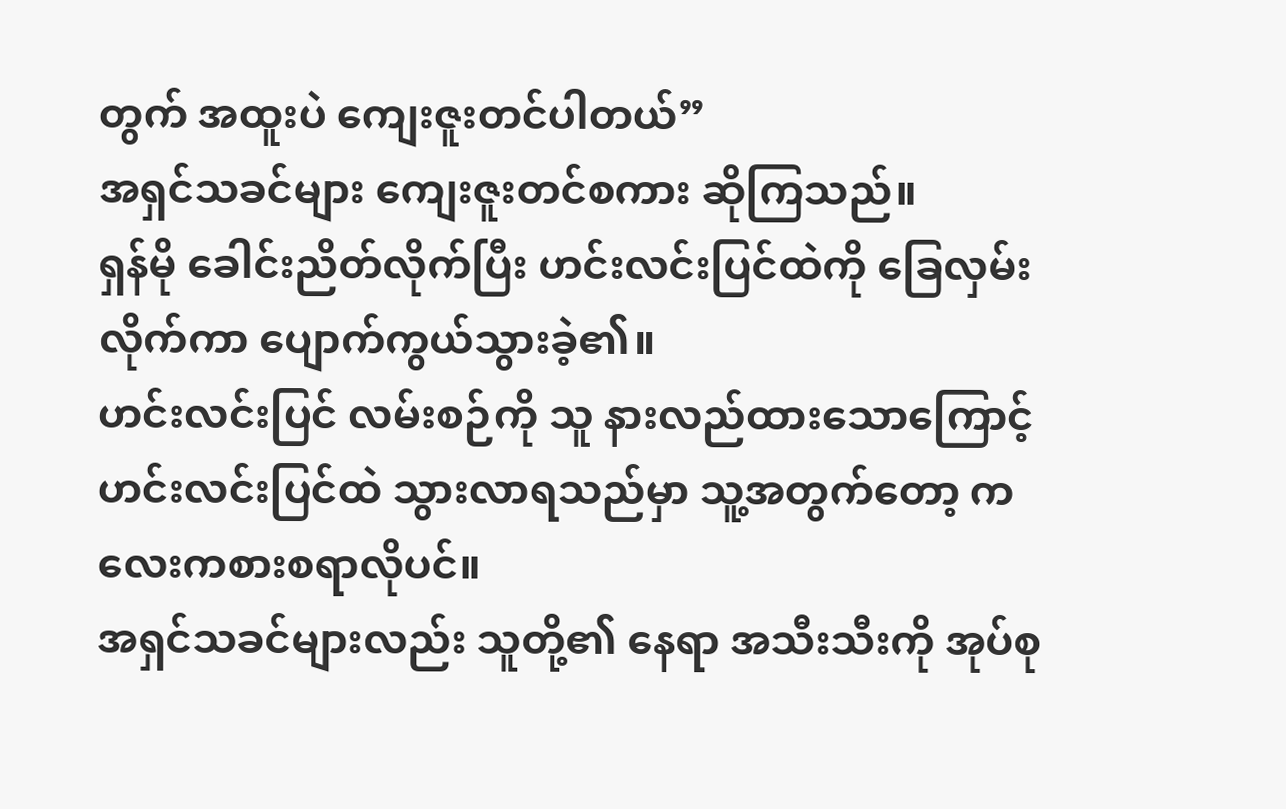တွက် အထူးပဲ ကျေးဇူးတင်ပါတယ်”
အရှင်သခင်များ ကျေးဇူးတင်စကား ဆိုကြသည်။
ရှန်မို ခေါင်းညိတ်လိုက်ပြီး ဟင်းလင်းပြင်ထဲကို ခြေလှမ်းလိုက်ကာ ပျောက်ကွယ်သွားခဲ့၏။
ဟင်းလင်းပြင် လမ်းစဉ်ကို သူ နားလည်ထားသောကြောင့် ဟင်းလင်းပြင်ထဲ သွားလာရသည်မှာ သူ့အတွက်တော့ ကလေးကစားစရာလိုပင်။
အရှင်သခင်များလည်း သူတို့၏ နေရာ အသီးသီးကို အုပ်စု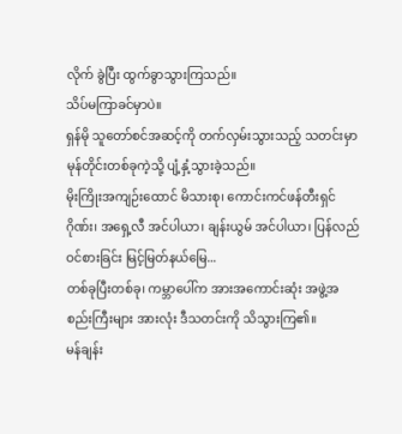လိုက် ခွဲပြီး ထွက်ခွာသွားကြသည်။
သိပ်မကြာခင်မှာပဲ။
ရှန်မို သူတော်စင်အဆင့်ကို တက်လှမ်းသွားသည့် သတင်းမှာ မုန်တိုင်းတစ်ခုကဲ့သို့ ပျံ့နှံ့သွားခဲ့သည်။
မိုးကြိုးအကျဉ်းထောင် မိသားစု၊ ကောင်းကင်ဖန်တီးရှင် ဂိုဏ်း၊ အရှေ့လီ အင်ပါယာ၊ ချန်းယွမ် အင်ပါယာ၊ ပြန်လည်ဝင်စားခြင်း မြင့်မြတ်နယ်မြေ...
တစ်ခုပြီးတစ်ခု၊ ကမ္ဘာပေါ်က အားအကောင်းဆုံး အဖွဲ့အစည်းကြီးများ အားလုံး ဒီသတင်းကို သိသွားကြ၏။
မန်ချန်း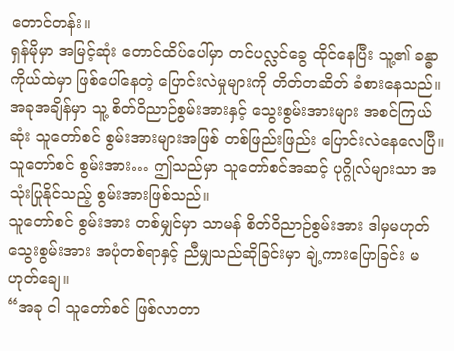တောင်တန်း။
ရှန်မိုမှာ အမြင့်ဆုံး တောင်ထိပ်ပေါ်မှာ တင်ပလ္လင်ခွေ ထိုင်နေပြီး သူ့၏ ခန္ဓာကိုယ်ထဲမှာ ဖြစ်ပေါ်နေတဲ့ ပြောင်းလဲမှုများကို တိတ်တဆိတ် ခံစားနေသည်။
အခုအချိန်မှာ သူ့ စိတ်ဝိညာဉ်စွမ်းအားနှင့် သွေးစွမ်းအားများ အစင်ကြယ်ဆုံး သူတော်စင် စွမ်းအားများအဖြစ် တစ်ဖြည်းဖြည်း ပြောင်းလဲနေလေပြီ။
သူတော်စင် စွမ်းအား… ဤသည်မှာ သူတော်စင်အဆင့် ပုဂ္ဂိုလ်များသာ အသုံးပြုနိုင်သည့် စွမ်းအားဖြစ်သည်။
သူတော်စင် စွမ်းအား တစ်မျှင်မှာ သာမန် စိတ်ဝိညာဉ်စွမ်းအား ဒါမှမဟုတ် သွေးစွမ်းအား အပုံတစ်ရာနှင့် ညီမျှသည်ဆိုခြင်းမှာ ချဲ့ကားပြောခြင်း မဟုတ်ချေ။
“အခု ငါ သူတော်စင် ဖြစ်လာတာ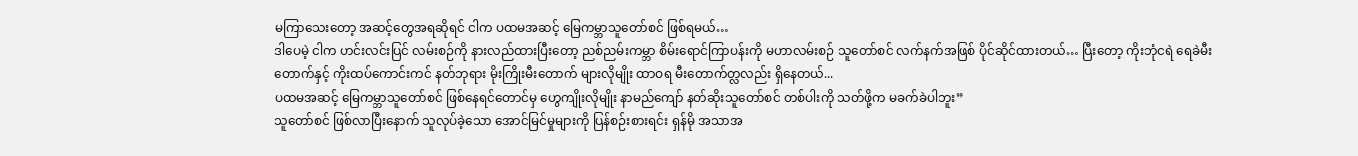မကြာသေးတော့ အဆင့်တွေအရဆိုရင် ငါက ပထမအဆင့် မြေကမ္ဘာသူတော်စင် ဖြစ်ရမယ်…
ဒါပေမဲ့ ငါက ဟင်းလင်းပြင် လမ်းစဉ်ကို နားလည်ထားပြီးတော့ ညစ်ညမ်းကမ္ဘာ စိမ်းရောင်ကြာပန်းကို မဟာလမ်းစဉ် သူတော်စင် လက်နက်အဖြစ် ပိုင်ဆိုင်ထားတယ်… ပြီးတော့ ကိုးဘုံငရဲ ရေခဲမီးတောက်နှင့် ကိုးထပ်ကောင်းကင် နတ်ဘုရား မိုးကြိုးမီးတောက် များလိုမျိုး ထာဝရ မီးတောက်တ္လလည်း ရှိနေတယ်...
ပထမအဆင့် မြေကမ္ဘာသူတော်စင် ဖြစ်နေရင်တောင်မှ ဟွေကျိုးလိုမျိုး နာမည်ကျော် နတ်ဆိုးသူတော်စင် တစ်ပါးကို သတ်ဖို့က မခက်ခဲပါဘူး”
သူတော်စင် ဖြစ်လာပြီးနောက် သူလုပ်ခဲ့သော အောင်မြင်မှုများကို ပြန်စဉ်းစားရင်း ရှန်မို အသာအ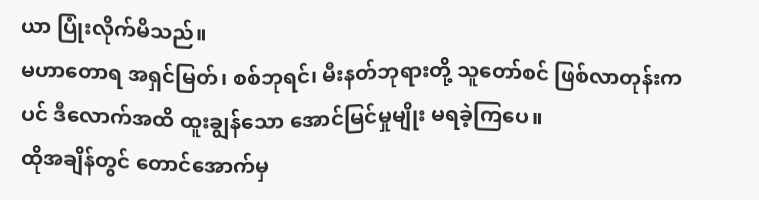ယာ ပြုံးလိုက်မိသည်။
မဟာတောရ အရှင်မြတ်၊ စစ်ဘုရင်၊ မီးနတ်ဘုရားတို့ သူတော်စင် ဖြစ်လာတုန်းကပင် ဒီလောက်အထိ ထူးချွန်သော အောင်မြင်မှုမျိုး မရခဲ့ကြပေ။
ထိုအချိန်တွင် တောင်အောက်မှ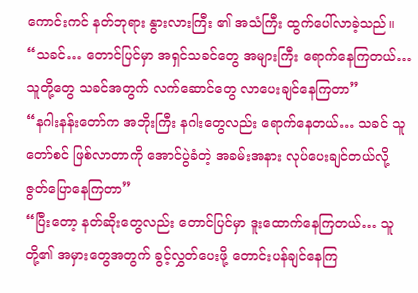ကောင်းကင် နတ်ဘုရား နွားလားကြီး ၏ အသံကြီး ထွက်ပေါ်လာခဲ့သည်။
“သခင်… တောင်ပြင်မှာ အရှင်သခင်တွေ အများကြီး ရောက်နေကြတယ်… သူတို့တွေ သခင်အတွက် လက်ဆောင်တွေ လာပေးချင်နေကြတာ”
“နဂါးနန်းတော်က အဘိုးကြီး နဂါးတွေလည်း ရောက်နေတယ်… သခင် သူတော်စင် ဖြစ်လာတာကို အောင်ပွဲခံတဲ့ အခမ်းအနား လုပ်ပေးချင်တယ်လို့ ဇွတ်ပြောနေကြတာ”
“ပြီးတော့ နတ်ဆိုးတွေလည်း တောင်ပြင်မှာ ဒူးထောက်နေကြတယ်… သူတို့၏ အမှားတွေအတွက် ခွင့်လွှတ်ပေးဖို့ တောင်းပန်ချင်နေကြ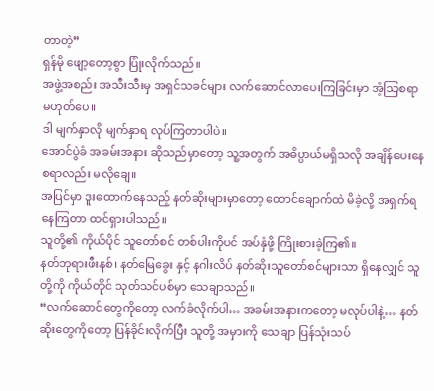တာတဲ့”
ရှန်မို ဖျော့တော့စွာ ပြုံးလိုက်သည်။
အဖွဲ့အစည်း အသီးသီးမှ အရှင်သခင်များ လက်ဆောင်လာပေးကြခြင်းမှာ အံ့သြစရာ မဟုတ်ပေ။
ဒါ မျက်နှာလို မျက်နှာရ လုပ်ကြတာပါပဲ။
အောင်ပွဲခံ အခမ်းအနား ဆိုသည်မှာတော့ သူ့အတွက် အဓိပ္ပာယ်မရှိသလို အချိန်ပေးနေစရာလည်း မလိုချေ။
အပြင်မှာ ဒူးထောက်နေသည့် နတ်ဆိုးများမှာတော့ ထောင်ချောက်ထဲ မိခဲ့လို့ အရှက်ရနေကြတာ ထင်ရှားပါသည်။
သူတို့၏ ကိုယ်ပိုင် သူတော်စင် တစ်ပါးကိုပင် အပ်နှံဖို့ ကြိုးစားခဲ့ကြ၏။
နတ်ဘုရားဖီးနစ်၊ နတ်မြေခွေး နှင့် နဂါးလိပ် နတ်ဆိုးသူတော်စင်များသာ ရှိနေလျှင် သူတို့ကို ကိုယ်တိုင် သုတ်သင်ပစ်မှာ သေချာသည်။
“လက်ဆောင်တွေကိုတော့ လက်ခံလိုက်ပါ… အခမ်းအနားကတော့ မလုပ်ပါနဲ့… နတ်ဆိုးတွေကိုတော့ ပြန်ခိုင်းလိုက်ပြီး သူတို့ အမှားကို သေချာ ပြန်သုံးသပ်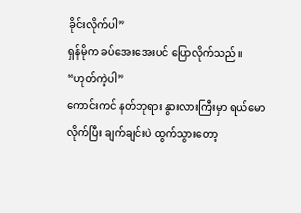ခိုင်းလိုက်ပါ”
ရှန်မိုက ခပ်အေးအေးပင် ပြောလိုက်သည်။
“ဟုတ်ကဲ့ပါ”
ကောင်းကင် နတ်ဘုရား နွားလားကြီးမှာ ရယ်မောလိုက်ပြီး ချက်ချင်းပဲ ထွက်သွားတော့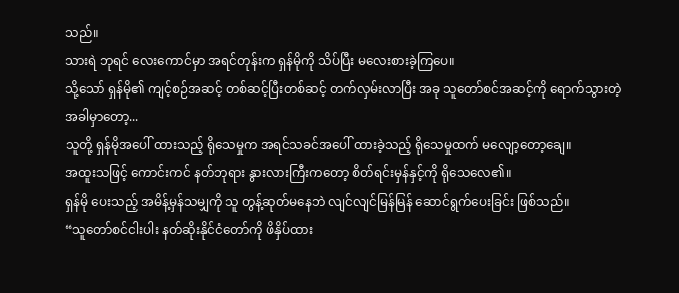သည်။
သားရဲ ဘုရင် လေးကောင်မှာ အရင်တုန်းက ရှန်မိုကို သိပ်ပြီး မလေးစားခဲ့ကြပေ။
သို့သော် ရှန်မို၏ ကျင့်စဉ်အဆင့် တစ်ဆင့်ပြီးတစ်ဆင့် တက်လှမ်းလာပြီး အခု သူတော်စင်အဆင့်ကို ရောက်သွားတဲ့အခါမှာတော့...
သူတို့ ရှန်မိုအပေါ် ထားသည့် ရိုသေမှုက အရင်သခင်အပေါ် ထားခဲ့သည့် ရိုသေမှုထက် မလျော့တော့ချေ။
အထူးသဖြင့် ကောင်းကင် နတ်ဘုရား နွားလားကြီးကတော့ စိတ်ရင်းမှန်နှင့်ကို ရိုသေလေ၏။
ရှန်မို ပေးသည့် အမိန့်မှန်သမျှကို သူ တွန့်ဆုတ်မနေဘဲ လျင်လျင်မြန်မြန် ဆောင်ရွက်ပေးခြင်း ဖြစ်သည်။
“သူတော်စင်ငါးပါး နတ်ဆိုးနိုင်ငံတော်ကို ဖိနှိပ်ထား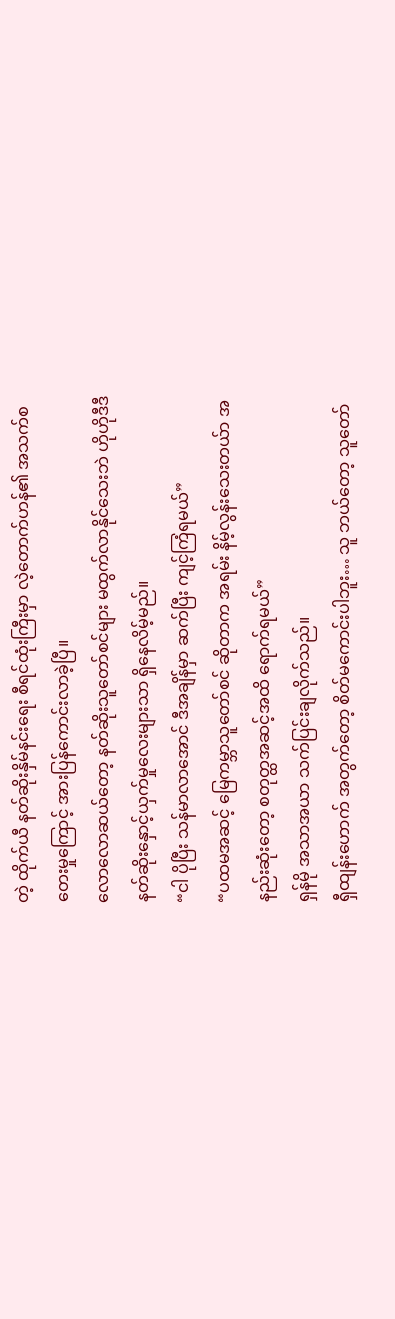တဲ့ ထိုက်ယီ နတ်ဆိုးနှိမ်နင်းရေး စီရင်ထုံးကြီးမှာ လဲ့တောက်ဟန်၏ အသက်စတေးမှုကြောင့် အားပြန်ကောင်းလာခဲ့ပြီ။
လောလောဆယ်တော့ နတ်ဆိုးသူတော်စင်များ မထွက်လာနိုင်သေးဘဲ ဟိုဟိုဒီဒီ နတ်ဆိုးနှောင့်ယှက်မှုလေးများသာ ရှိနေလိမ့်မည်။
“ငါ ပိုပြီး သန်မာလာအောင် ဒီအချိန်မှာ ဆက်ပြီး ကျင့်ကြံရမယ်”
“ပထမအဆင့် မြေကမ္ဘာသူတော်စင် ဆိုတာက အရမ်း နိမ့်လွန်းသေးတယ်ာ အနည်းဆုံးတော့ စတုတ္ထအဆင့်အထိ ရောက်ရမယ်”
ရှန်မို အသာအယာ သက်ပြင်းချလိုက်သည်။
ရှီထျန်းဟောက် အတွက်တော့ စိတ်မကောင်းပါဘူး… သူ ဘယ်တော့ သူတော်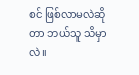စင် ဖြစ်လာမလဲဆိုတာ ဘယ်သူ သိမှာလဲ။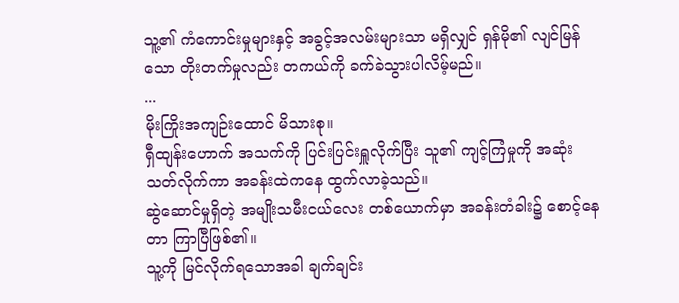သူ့၏ ကံကောင်းမှုများနှင့် အခွင့်အလမ်းများသာ မရှိလျှင် ရှန်မို၏ လျင်မြန်သော တိုးတက်မှုလည်း တကယ်ကို ခက်ခဲသွားပါလိမ့်မည်။
...
မိုးကြိုးအကျဉ်းထောင် မိသားစု။
ရှီထျန်းဟောက် အသက်ကို ပြင်းပြင်းရှူလိုက်ပြီး သူ၏ ကျင့်ကြံမှုကို အဆုံးသတ်လိုက်ကာ အခန်းထဲကနေ ထွက်လာခဲ့သည်။
ဆွဲဆောင်မှုရှိတဲ့ အမျိုးသမီးငယ်လေး တစ်ယောက်မှာ အခန်းတံခါး၌ စောင့်နေတာ ကြာပြီဖြစ်၏။
သူ့ကို မြင်လိုက်ရသောအခါ ချက်ချင်း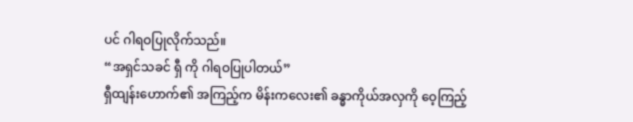ပင် ဂါရဝပြုလိုက်သည်။
“အရှင်သခင် ရှီ ကို ဂါရဝပြုပါတယ်”
ရှီထျန်းဟောက်၏ အကြည့်က မိန်းကလေး၏ ခန္ဓာကိုယ်အလှကို ဝေ့ကြည့်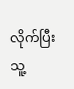လိုက်ပြီး သူ့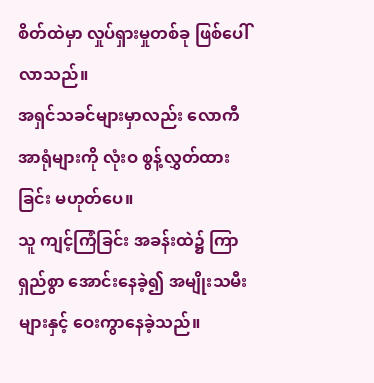စိတ်ထဲမှာ လှုပ်ရှားမှုတစ်ခု ဖြစ်ပေါ်လာသည်။
အရှင်သခင်များမှာလည်း လောကီအာရုံများကို လုံးဝ စွန့်လွှတ်ထားခြင်း မဟုတ်ပေ။
သူ ကျင့်ကြံခြင်း အခန်းထဲ၌ ကြာရှည်စွာ အောင်းနေခဲ့၍ အမျိုးသမီးများနှင့် ဝေးကွာနေခဲ့သည်။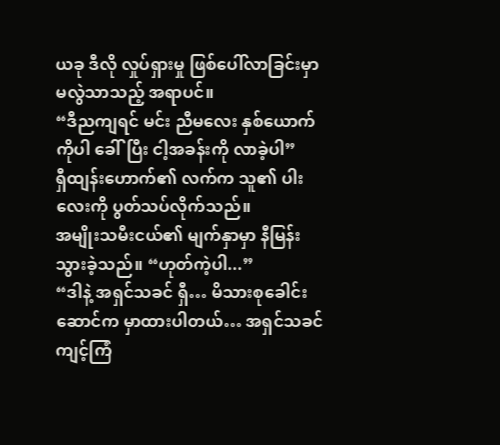ယခု ဒီလို လှုပ်ရှားမှု ဖြစ်ပေါ်လာခြင်းမှာ မလွဲသာသည့် အရာပင်။
“ဒီညကျရင် မင်း ညီမလေး နှစ်ယောက်ကိုပါ ခေါ်ပြီး ငါ့အခန်းကို လာခဲ့ပါ”
ရှီထျန်းဟောက်၏ လက်က သူ၏ ပါးလေးကို ပွတ်သပ်လိုက်သည်။
အမျိုးသမီးငယ်၏ မျက်နှာမှာ နီမြန်းသွားခဲ့သည်။ “ဟုတ်ကဲ့ပါ...”
“ဒါနဲ့ အရှင်သခင် ရှီ… မိသားစုခေါင်းဆောင်က မှာထားပါတယ်… အရှင်သခင် ကျင့်ကြံ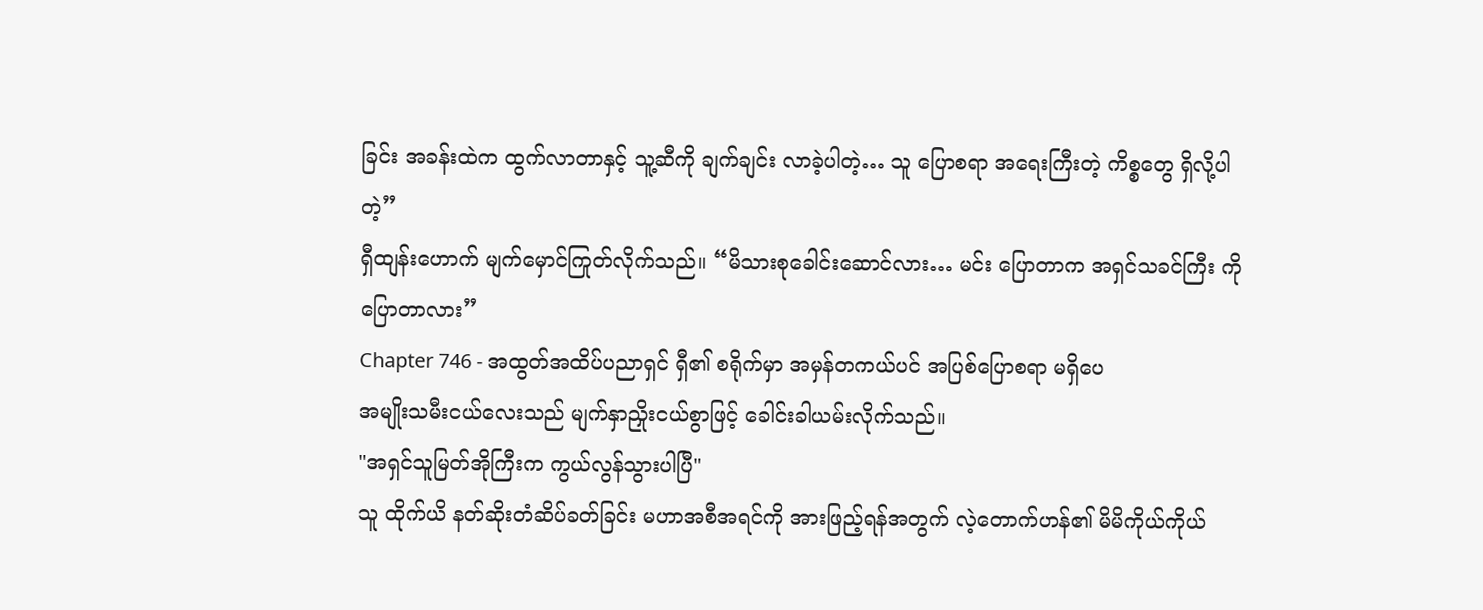ခြင်း အခန်းထဲက ထွက်လာတာနှင့် သူ့ဆီကို ချက်ချင်း လာခဲ့ပါတဲ့… သူ ပြောစရာ အရေးကြီးတဲ့ ကိစ္စတွေ ရှိလို့ပါတဲ့”
ရှီထျန်းဟောက် မျက်မှောင်ကြုတ်လိုက်သည်။ “မိသားစုခေါင်းဆောင်လား… မင်း ပြောတာက အရှင်သခင်ကြီး ကို ပြောတာလား”
Chapter 746 - အထွတ်အထိပ်ပညာရှင် ရှီ၏ စရိုက်မှာ အမှန်တကယ်ပင် အပြစ်ပြောစရာ မရှိပေ
အမျိုးသမီးငယ်လေးသည် မျက်နှာညှိုးငယ်စွာဖြင့် ခေါင်းခါယမ်းလိုက်သည်။
"အရှင်သူမြတ်အိုကြီးက ကွယ်လွန်သွားပါပြီ"
သူ ထိုက်ယိ နတ်ဆိုးတံဆိပ်ခတ်ခြင်း မဟာအစီအရင်ကို အားဖြည့်ရန်အတွက် လဲ့တောက်ဟန်၏ မိမိကိုယ်ကိုယ်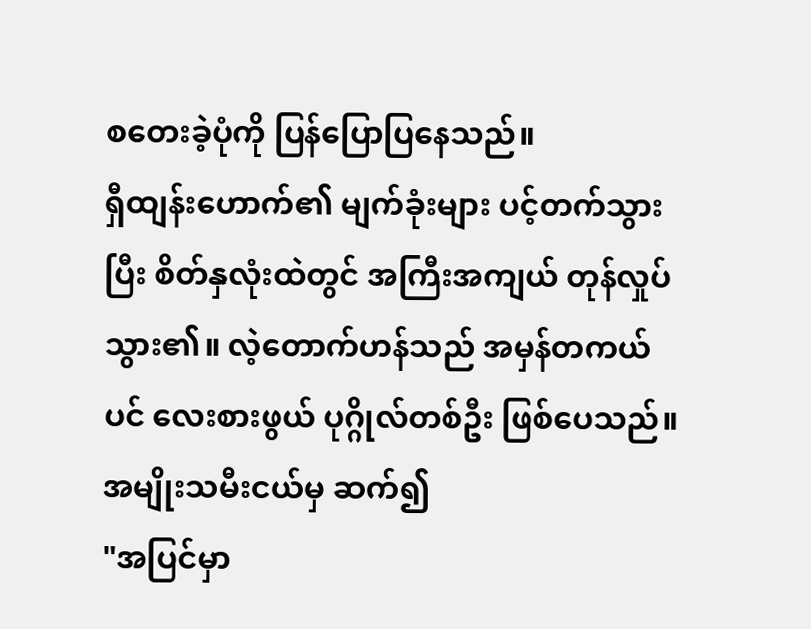စတေးခဲ့ပုံကို ပြန်ပြောပြနေသည်။
ရှီထျန်းဟောက်၏ မျက်ခုံးများ ပင့်တက်သွားပြီး စိတ်နှလုံးထဲတွင် အကြီးအကျယ် တုန်လှုပ်သွား၏။ လဲ့တောက်ဟန်သည် အမှန်တကယ်ပင် လေးစားဖွယ် ပုဂ္ဂိုလ်တစ်ဦး ဖြစ်ပေသည်။
အမျိုးသမီးငယ်မှ ဆက်၍
"အပြင်မှာ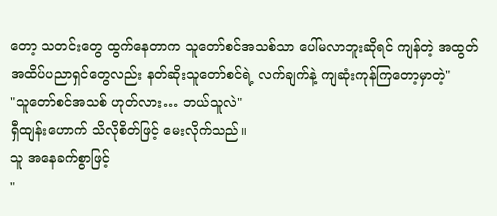တော့ သတင်းတွေ ထွက်နေတာက သူတော်စင်အသစ်သာ ပေါ်မလာဘူးဆိုရင် ကျန်တဲ့ အထွတ်အထိပ်ပညာရှင်တွေလည်း နတ်ဆိုးသူတော်စင်ရဲ့ လက်ချက်နဲ့ ကျဆုံးကုန်ကြတော့မှာတဲ့"
"သူတော်စင်အသစ် ဟုတ်လား… ဘယ်သူလဲ"
ရှီထျန်းဟောက် သိလိုစိတ်ဖြင့် မေးလိုက်သည်။
သူ အနေခက်စွာဖြင့်
"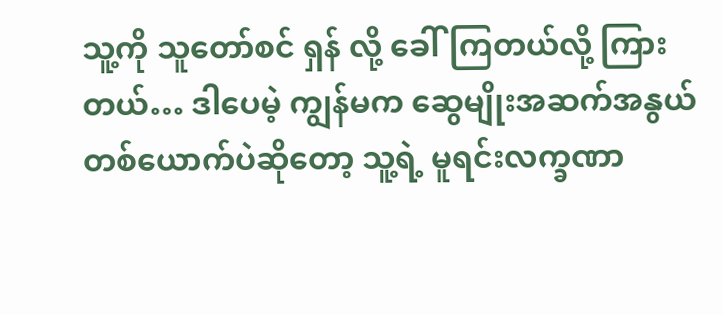သူ့ကို သူတော်စင် ရှန် လို့ ခေါ်ကြတယ်လို့ ကြားတယ်… ဒါပေမဲ့ ကျွန်မက ဆွေမျိုးအဆက်အနွယ် တစ်ယောက်ပဲဆိုတော့ သူ့ရဲ့ မူရင်းလက္ခဏာ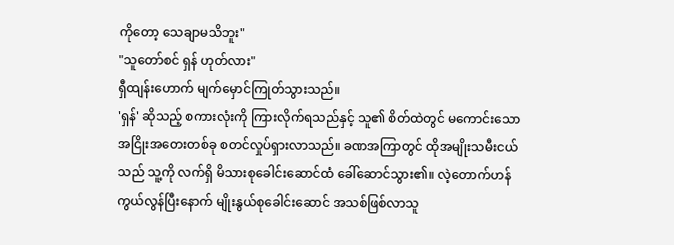ကိုတော့ သေချာမသိဘူး"
"သူတော်စင် ရှန် ဟုတ်လား"
ရှီထျန်းဟောက် မျက်မှောင်ကြုတ်သွားသည်။
'ရှန်' ဆိုသည့် စကားလုံးကို ကြားလိုက်ရသည်နှင့် သူ၏ စိတ်ထဲတွင် မကောင်းသော အငြိုးအတေးတစ်ခု စတင်လှုပ်ရှားလာသည်။ ခဏအကြာတွင် ထိုအမျိုးသမီးငယ်သည် သူ့ကို လက်ရှိ မိသားစုခေါင်းဆောင်ထံ ခေါ်ဆောင်သွား၏။ လဲ့တောက်ဟန် ကွယ်လွန်ပြီးနောက် မျိုးနွယ်စုခေါင်းဆောင် အသစ်ဖြစ်လာသူ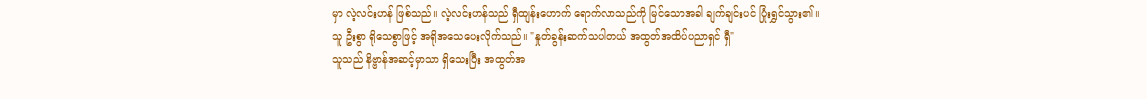မှာ လဲ့လင်းဟန် ဖြစ်သည်။ လဲ့လင်းဟန်သည် ရှီထျန်းဟောက် ရောက်လာသည်ကို မြင်သောအခါ ချက်ချင်းပင် ပြုံးရွှင်သွား၏။
သူ ဦးစွာ ရိုသေစွာဖြင့် အရိုအသေပေးလိုက်သည်။ "နှုတ်ခွန်းဆက်သပါတယ် အထွတ်အထိပ်ပညာရှင် ရှီ"
သူသည် နိဗ္ဗာန်အဆင့်မှာသာ ရှိသေးပြီး အထွတ်အ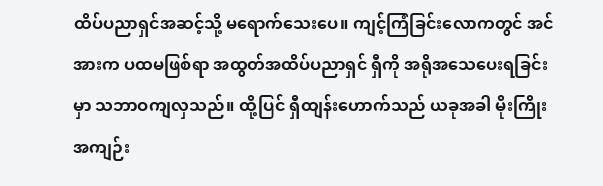ထိပ်ပညာရှင်အဆင့်သို့ မရောက်သေးပေ။ ကျင့်ကြံခြင်းလောကတွင် အင်အားက ပထမဖြစ်ရာ အထွတ်အထိပ်ပညာရှင် ရှီကို အရိုအသေပေးရခြင်းမှာ သဘာဝကျလှသည်။ ထို့ပြင် ရှီထျန်းဟောက်သည် ယခုအခါ မိုးကြိုးအကျဉ်း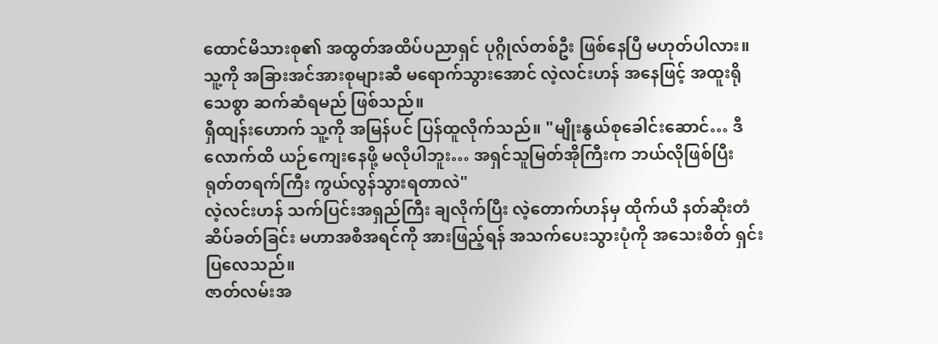ထောင်မိသားစု၏ အထွတ်အထိပ်ပညာရှင် ပုဂ္ဂိုလ်တစ်ဦး ဖြစ်နေပြီ မဟုတ်ပါလား။
သူ့ကို အခြားအင်အားစုများဆီ မရောက်သွားအောင် လဲ့လင်းဟန် အနေဖြင့် အထူးရိုသေစွာ ဆက်ဆံရမည် ဖြစ်သည်။
ရှီထျန်းဟောက် သူ့ကို အမြန်ပင် ပြန်ထူလိုက်သည်။ "မျိုးနွယ်စုခေါင်းဆောင်… ဒီလောက်ထိ ယဉ်ကျေးနေဖို့ မလိုပါဘူး… အရှင်သူမြတ်အိုကြီးက ဘယ်လိုဖြစ်ပြီး ရုတ်တရက်ကြီး ကွယ်လွန်သွားရတာလဲ"
လဲ့လင်းဟန် သက်ပြင်းအရှည်ကြီး ချလိုက်ပြီး လဲ့တောက်ဟန်မှ ထိုက်ယိ နတ်ဆိုးတံဆိပ်ခတ်ခြင်း မဟာအစီအရင်ကို အားဖြည့်ရန် အသက်ပေးသွားပုံကို အသေးစိတ် ရှင်းပြလေသည်။
ဇာတ်လမ်းအ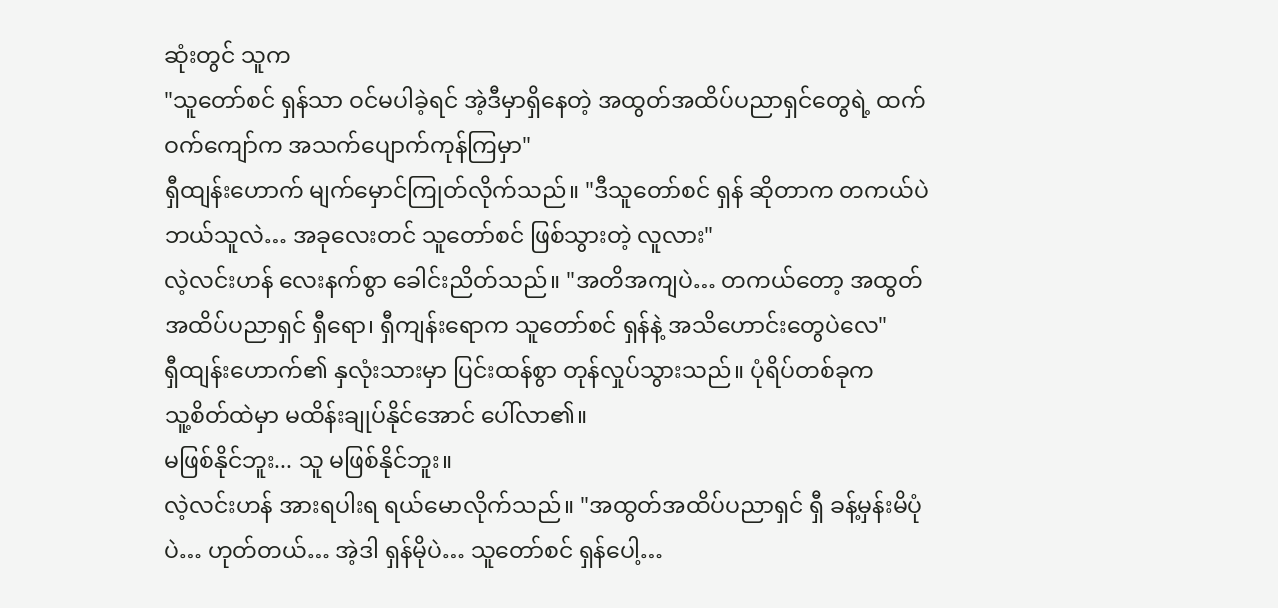ဆုံးတွင် သူက
"သူတော်စင် ရှန်သာ ဝင်မပါခဲ့ရင် အဲ့ဒီမှာရှိနေတဲ့ အထွတ်အထိပ်ပညာရှင်တွေရဲ့ ထက်ဝက်ကျော်က အသက်ပျောက်ကုန်ကြမှာ"
ရှီထျန်းဟောက် မျက်မှောင်ကြုတ်လိုက်သည်။ "ဒီသူတော်စင် ရှန် ဆိုတာက တကယ်ပဲ ဘယ်သူလဲ… အခုလေးတင် သူတော်စင် ဖြစ်သွားတဲ့ လူလား"
လဲ့လင်းဟန် လေးနက်စွာ ခေါင်းညိတ်သည်။ "အတိအကျပဲ… တကယ်တော့ အထွတ်အထိပ်ပညာရှင် ရှီရော၊ ရှီကျန်းရောက သူတော်စင် ရှန်နဲ့ အသိဟောင်းတွေပဲလေ"
ရှီထျန်းဟောက်၏ နှလုံးသားမှာ ပြင်းထန်စွာ တုန်လှုပ်သွားသည်။ ပုံရိပ်တစ်ခုက
သူ့စိတ်ထဲမှာ မထိန်းချုပ်နိုင်အောင် ပေါ်လာ၏။
မဖြစ်နိုင်ဘူး... သူ မဖြစ်နိုင်ဘူး။
လဲ့လင်းဟန် အားရပါးရ ရယ်မောလိုက်သည်။ "အထွတ်အထိပ်ပညာရှင် ရှီ ခန့်မှန်းမိပုံပဲ… ဟုတ်တယ်… အဲ့ဒါ ရှန်မိုပဲ… သူတော်စင် ရှန်ပေါ့…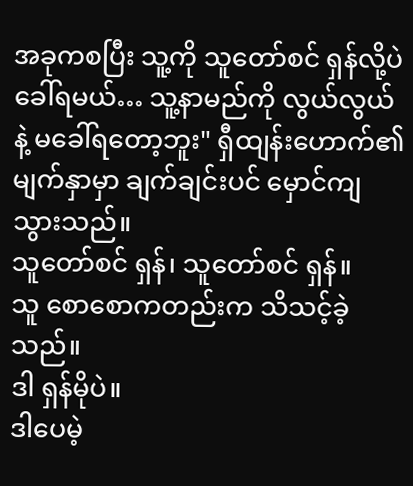အခုကစပြီး သူ့ကို သူတော်စင် ရှန်လို့ပဲ ခေါ်ရမယ်… သူ့နာမည်ကို လွယ်လွယ်နဲ့ မခေါ်ရတော့ဘူး" ရှီထျန်းဟောက်၏ မျက်နှာမှာ ချက်ချင်းပင် မှောင်ကျသွားသည်။
သူတော်စင် ရှန်၊ သူတော်စင် ရှန်။
သူ စောစောကတည်းက သိသင့်ခဲ့သည်။
ဒါ ရှန်မိုပဲ။
ဒါပေမဲ့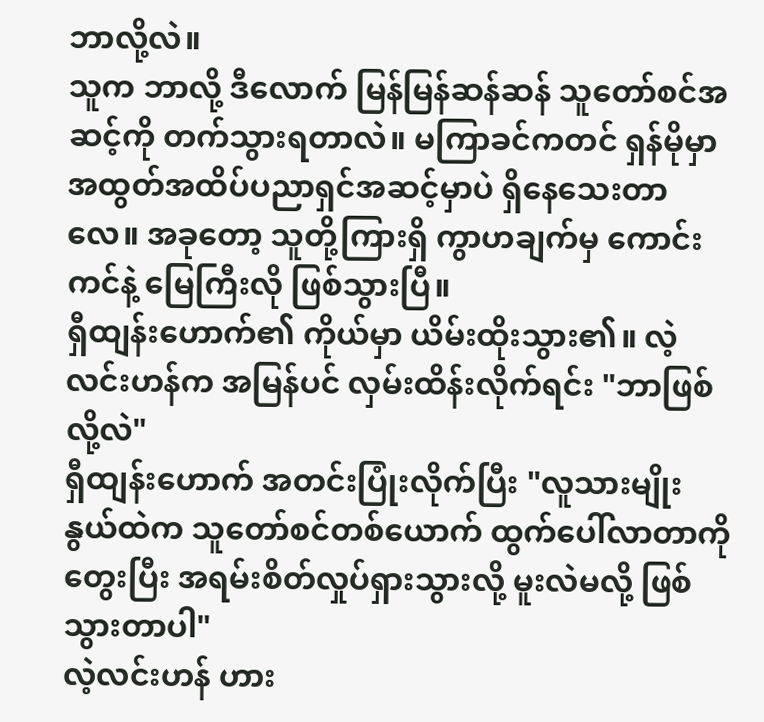ဘာလို့လဲ။
သူက ဘာလို့ ဒီလောက် မြန်မြန်ဆန်ဆန် သူတော်စင်အဆင့်ကို တက်သွားရတာလဲ။ မကြာခင်ကတင် ရှန်မိုမှာ အထွတ်အထိပ်ပညာရှင်အဆင့်မှာပဲ ရှိနေသေးတာလေ။ အခုတော့ သူတို့ကြားရှိ ကွာဟချက်မှ ကောင်းကင်နဲ့ မြေကြီးလို ဖြစ်သွားပြီ။
ရှီထျန်းဟောက်၏ ကိုယ်မှာ ယိမ်းထိုးသွား၏။ လဲ့လင်းဟန်က အမြန်ပင် လှမ်းထိန်းလိုက်ရင်း "ဘာဖြစ်လို့လဲ"
ရှီထျန်းဟောက် အတင်းပြုံးလိုက်ပြီး "လူသားမျိုးနွယ်ထဲက သူတော်စင်တစ်ယောက် ထွက်ပေါ်လာတာကို တွေးပြီး အရမ်းစိတ်လှုပ်ရှားသွားလို့ မူးလဲမလို့ ဖြစ်သွားတာပါ"
လဲ့လင်းဟန် ဟား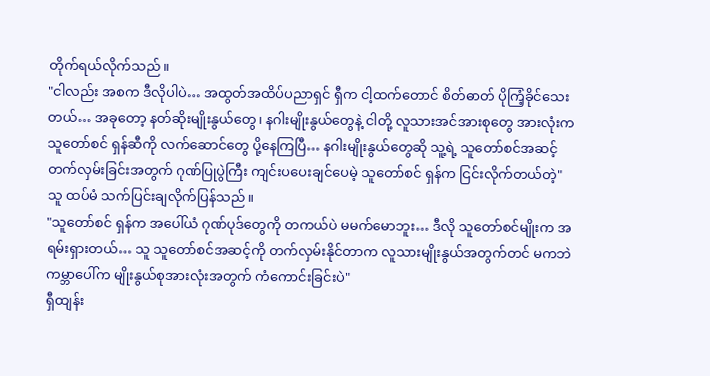တိုက်ရယ်လိုက်သည်။
"ငါလည်း အစက ဒီလိုပါပဲ… အထွတ်အထိပ်ပညာရှင် ရှီက ငါ့ထက်တောင် စိတ်ဓာတ် ပိုကြံ့ခိုင်သေးတယ်… အခုတော့ နတ်ဆိုးမျိုးနွယ်တွေ၊ နဂါးမျိုးနွယ်တွေနဲ့ ငါတို့ လူသားအင်အားစုတွေ အားလုံးက သူတော်စင် ရှန်ဆီကို လက်ဆောင်တွေ ပို့နေကြပြီ… နဂါးမျိုးနွယ်တွေဆို သူ့ရဲ့ သူတော်စင်အဆင့် တက်လှမ်းခြင်းအတွက် ဂုဏ်ပြုပွဲကြီး ကျင်းပပေးချင်ပေမဲ့ သူတော်စင် ရှန်က ငြင်းလိုက်တယ်တဲ့"
သူ ထပ်မံ သက်ပြင်းချလိုက်ပြန်သည်။
"သူတော်စင် ရှန်က အပေါ်ယံ ဂုဏ်ပုဒ်တွေကို တကယ်ပဲ မမက်မောဘူး… ဒီလို သူတော်စင်မျိုးက အရမ်းရှားတယ်… သူ သူတော်စင်အဆင့်ကို တက်လှမ်းနိုင်တာက လူသားမျိုးနွယ်အတွက်တင် မကဘဲ ကမ္ဘာပေါ်က မျိုးနွယ်စုအားလုံးအတွက် ကံကောင်းခြင်းပဲ"
ရှီထျန်း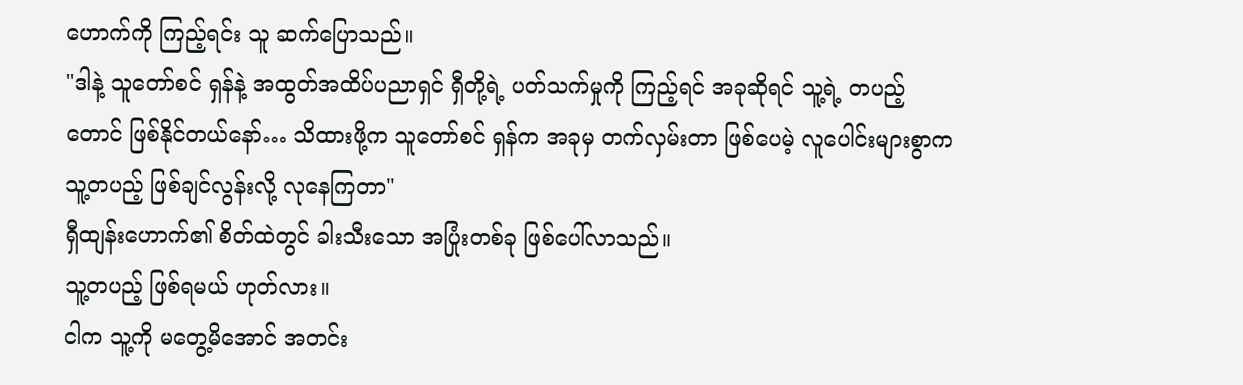ဟောက်ကို ကြည့်ရင်း သူ ဆက်ပြောသည်။
"ဒါနဲ့ သူတော်စင် ရှန်နဲ့ အထွတ်အထိပ်ပညာရှင် ရှီတို့ရဲ့ ပတ်သက်မှုကို ကြည့်ရင် အခုဆိုရင် သူ့ရဲ့ တပည့်တောင် ဖြစ်နိုင်တယ်နော်… သိထားဖို့က သူတော်စင် ရှန်က အခုမှ တက်လှမ်းတာ ဖြစ်ပေမဲ့ လူပေါင်းများစွာက သူ့တပည့် ဖြစ်ချင်လွန်းလို့ လုနေကြတာ"
ရှီထျန်းဟောက်၏ စိတ်ထဲတွင် ခါးသီးသော အပြုံးတစ်ခု ဖြစ်ပေါ်လာသည်။
သူ့တပည့် ဖြစ်ရမယ် ဟုတ်လား။
ငါက သူ့ကို မတွေ့မိအောင် အတင်း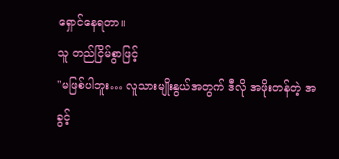ရှောင်နေရတာ။
သူ တည်ငြိမ်စွာဖြင့်
"မဖြစ်ပါဘူး… လူသားမျိုးနွယ်အတွက် ဒီလို အဖိုးတန်တဲ့ အခွင့်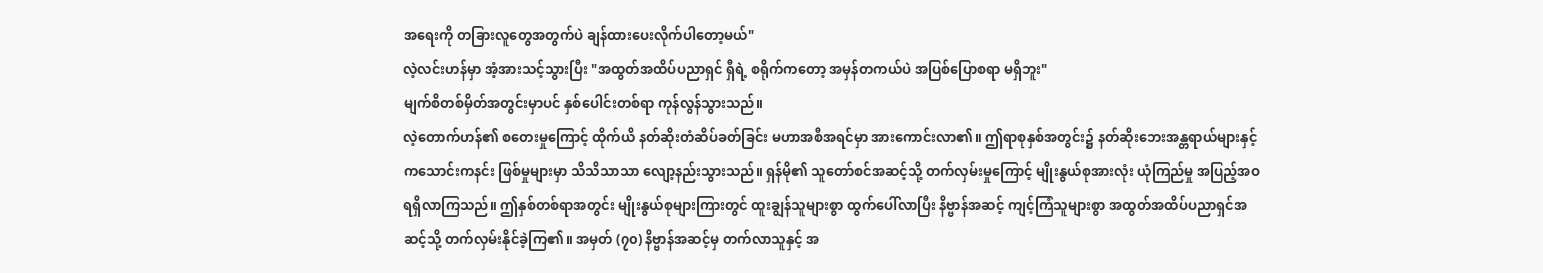အရေးကို တခြားလူတွေအတွက်ပဲ ချန်ထားပေးလိုက်ပါတော့မယ်"
လဲ့လင်းဟန်မှာ အံ့အားသင့်သွားပြီး "အထွတ်အထိပ်ပညာရှင် ရှီရဲ့ စရိုက်ကတော့ အမှန်တကယ်ပဲ အပြစ်ပြောစရာ မရှိဘူး"
မျက်စိတစ်မှိတ်အတွင်းမှာပင် နှစ်ပေါင်းတစ်ရာ ကုန်လွန်သွားသည်။
လဲ့တောက်ဟန်၏ စတေးမှုကြောင့် ထိုက်ယိ နတ်ဆိုးတံဆိပ်ခတ်ခြင်း မဟာအစီအရင်မှာ အားကောင်းလာ၏။ ဤရာစုနှစ်အတွင်း၌ နတ်ဆိုးဘေးအန္တရာယ်များနှင့် ကသောင်းကနင်း ဖြစ်မှုများမှာ သိသိသာသာ လျော့နည်းသွားသည်။ ရှန်မို၏ သူတော်စင်အဆင့်သို့ တက်လှမ်းမှုကြောင့် မျိုးနွယ်စုအားလုံး ယုံကြည်မှု အပြည့်အဝ ရရှိလာကြသည်။ ဤနှစ်တစ်ရာအတွင်း မျိုးနွယ်စုများကြားတွင် ထူးချွန်သူများစွာ ထွက်ပေါ်လာပြီး နိဗ္ဗာန်အဆင့် ကျင့်ကြံသူများစွာ အထွတ်အထိပ်ပညာရှင်အဆင့်သို့ တက်လှမ်းနိုင်ခဲ့ကြ၏။ အမှတ် (၇၀) နိဗ္ဗာန်အဆင့်မှ တက်လာသူနှင့် အ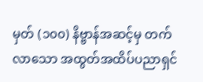မှတ် (၁၀၀) နိဗ္ဗာန်အဆင့်မှ တက်လာသော အထွတ်အထိပ်ပညာရှင်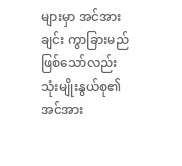များမှာ အင်အားချင်း ကွာခြားမည် ဖြစ်သော်လည်း သုံးမျိုးနွယ်စု၏ အင်အား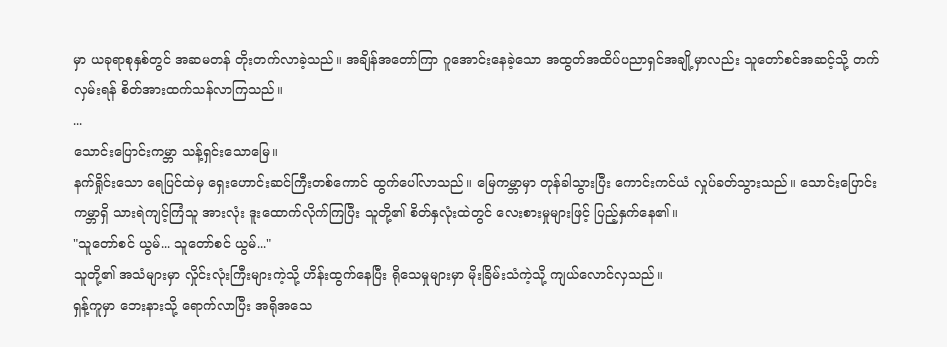မှာ ယခုရာစုနှစ်တွင် အဆမတန် တိုးတက်လာခဲ့သည်။ အချိန်အတော်ကြာ ဂူအောင်းနေခဲ့သော အထွတ်အထိပ်ပညာရှင်အချို့မှာလည်း သူတော်စင်အဆင့်သို့ တက်လှမ်းရန် စိတ်အားထက်သန်လာကြသည်။
...
သောင်းပြောင်းကမ္ဘာ သန့်ရှင်းသောမြေ။
နက်ရှိုင်းသော ရေပြင်ထဲမှ ရှေးဟောင်းဆင်ကြီးတစ်ကောင် ထွက်ပေါ်လာသည်။ မြေကမ္ဘာမှာ တုန်ခါသွားပြီး ကောင်းကင်ယံ လှုပ်ခတ်သွားသည်။ သောင်းပြောင်းကမ္ဘာရှိ သားရဲကျင့်ကြံသူ အားလုံး ဒူးထောက်လိုက်ကြပြီး သူတို့၏ စိတ်နှလုံးထဲတွင် လေးစားမှုများဖြင့် ပြည့်နှက်နေ၏။
"သူတော်စင် ယွမ်... သူတော်စင် ယွမ်..."
သူတို့၏ အသံများမှာ လှိုင်းလုံးကြီးများကဲ့သို့ ဟိန်းထွက်နေပြီး ရိုသေမှုများမှာ မိုးခြိမ်းသံကဲ့သို့ ကျယ်လောင်လှသည်။
ရှန့်ကူမှာ ဘေးနားသို့ ရောက်လာပြီး အရိုအသေ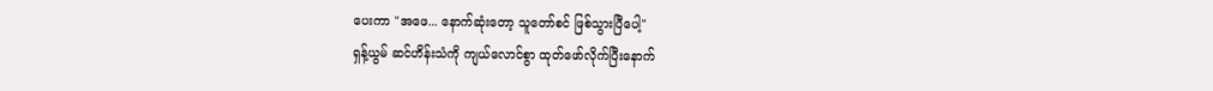ပေးကာ "အဖေ... နောက်ဆုံးတော့ သူတော်စင် ဖြစ်သွားပြီပေါ့"
ရှန့်ယွမ် ဆင်ဟိန်းသံကို ကျယ်လောင်စွာ ထုတ်ဖော်လိုက်ပြီးနောက်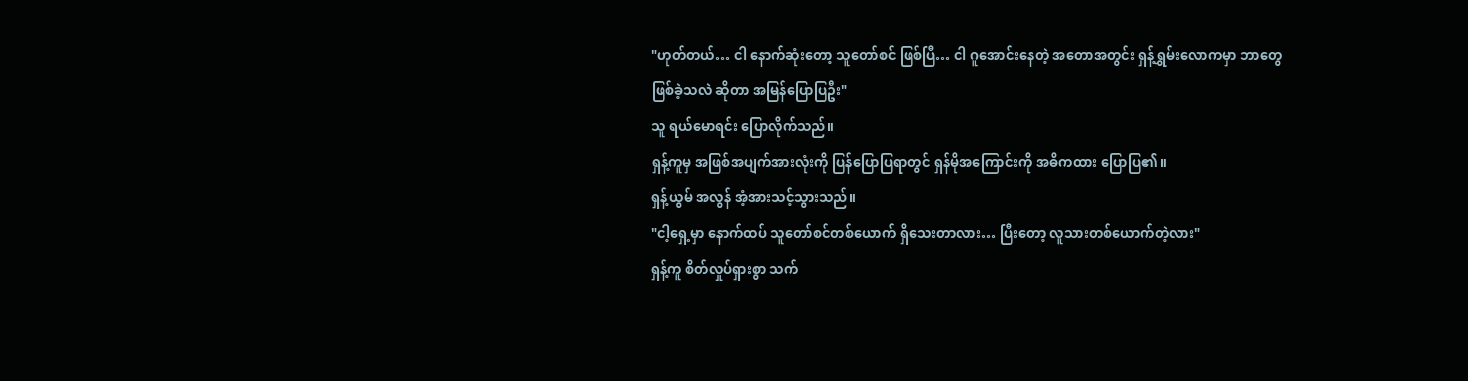"ဟုတ်တယ်… ငါ နောက်ဆုံးတော့ သူတော်စင် ဖြစ်ပြီ… ငါ ဂူအောင်းနေတဲ့ အတောအတွင်း ရှန့်ရွှမ်းလောကမှာ ဘာတွေ ဖြစ်ခဲ့သလဲ ဆိုတာ အမြန်ပြောပြဦး"
သူ ရယ်မောရင်း ပြောလိုက်သည်။
ရှန့်ကူမှ အဖြစ်အပျက်အားလုံးကို ပြန်ပြောပြရာတွင် ရှန်မိုအကြောင်းကို အဓိကထား ပြောပြ၏။
ရှန့်ယွမ် အလွန် အံ့အားသင့်သွားသည်။
"ငါ့ရှေ့မှာ နောက်ထပ် သူတော်စင်တစ်ယောက် ရှိသေးတာလား… ပြီးတော့ လူသားတစ်ယောက်တဲ့လား"
ရှန့်ကူ စိတ်လှုပ်ရှားစွာ သက်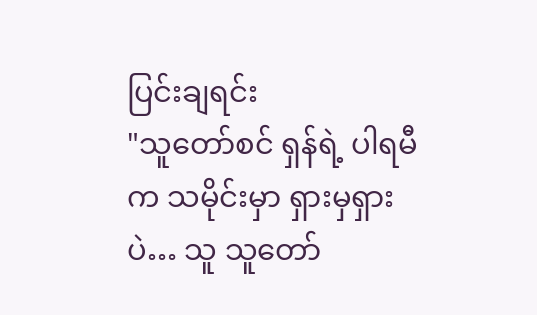ပြင်းချရင်း
"သူတော်စင် ရှန်ရဲ့ ပါရမီက သမိုင်းမှာ ရှားမှရှားပဲ… သူ သူတော်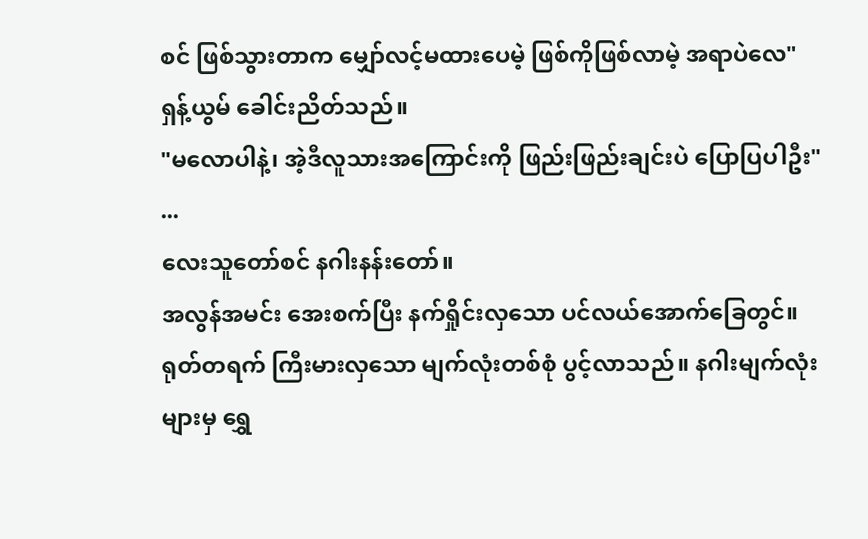စင် ဖြစ်သွားတာက မျှော်လင့်မထားပေမဲ့ ဖြစ်ကိုဖြစ်လာမဲ့ အရာပဲလေ"
ရှန့်ယွမ် ခေါင်းညိတ်သည်။
"မလောပါနဲ့၊ အဲ့ဒီလူသားအကြောင်းကို ဖြည်းဖြည်းချင်းပဲ ပြောပြပါဦး"
...
လေးသူတော်စင် နဂါးနန်းတော်။
အလွန်အမင်း အေးစက်ပြီး နက်ရှိုင်းလှသော ပင်လယ်အောက်ခြေတွင်။
ရုတ်တရက် ကြီးမားလှသော မျက်လုံးတစ်စုံ ပွင့်လာသည်။ နဂါးမျက်လုံးများမှ ရွှေ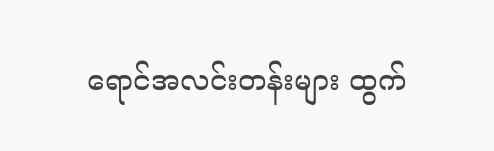ရောင်အလင်းတန်းများ ထွက်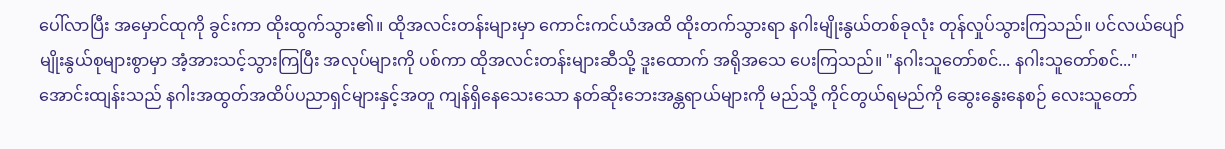ပေါ်လာပြီး အမှောင်ထုကို ခွင်းကာ ထိုးထွက်သွား၏။ ထိုအလင်းတန်းများမှာ ကောင်းကင်ယံအထိ ထိုးတက်သွားရာ နဂါးမျိုးနွယ်တစ်ခုလုံး တုန်လှုပ်သွားကြသည်။ ပင်လယ်ပျော် မျိုးနွယ်စုများစွာမှာ အံ့အားသင့်သွားကြပြီး အလုပ်များကို ပစ်ကာ ထိုအလင်းတန်းများဆီသို့ ဒူးထောက် အရိုအသေ ပေးကြသည်။ "နဂါးသူတော်စင်... နဂါးသူတော်စင်..." အောင်းထျန်းသည် နဂါးအထွတ်အထိပ်ပညာရှင်များနှင့်အတူ ကျန်ရှိနေသေးသော နတ်ဆိုးဘေးအန္တရာယ်များကို မည်သို့ ကိုင်တွယ်ရမည်ကို ဆွေးနွေးနေစဉ် လေးသူတော်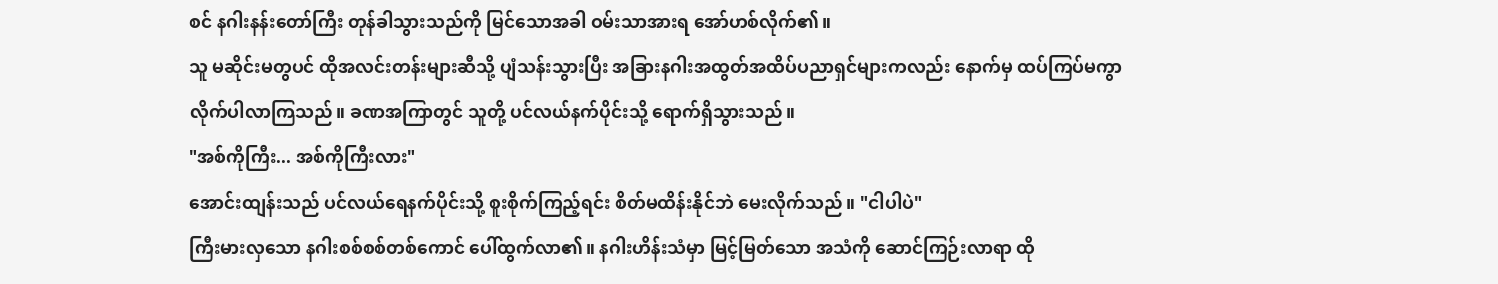စင် နဂါးနန်းတော်ကြီး တုန်ခါသွားသည်ကို မြင်သောအခါ ဝမ်းသာအားရ အော်ဟစ်လိုက်၏။
သူ မဆိုင်းမတွပင် ထိုအလင်းတန်းများဆီသို့ ပျံသန်းသွားပြီး အခြားနဂါးအထွတ်အထိပ်ပညာရှင်များကလည်း နောက်မှ ထပ်ကြပ်မကွာ လိုက်ပါလာကြသည်။ ခဏအကြာတွင် သူတို့ ပင်လယ်နက်ပိုင်းသို့ ရောက်ရှိသွားသည်။
"အစ်ကိုကြီး... အစ်ကိုကြီးလား"
အောင်းထျန်းသည် ပင်လယ်ရေနက်ပိုင်းသို့ စူးစိုက်ကြည့်ရင်း စိတ်မထိန်းနိုင်ဘဲ မေးလိုက်သည်။ "ငါပါပဲ"
ကြီးမားလှသော နဂါးစစ်စစ်တစ်ကောင် ပေါ်ထွက်လာ၏။ နဂါးဟိန်းသံမှာ မြင့်မြတ်သော အသံကို ဆောင်ကြဉ်းလာရာ ထို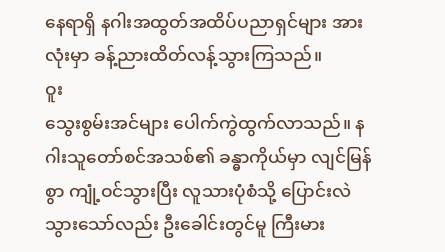နေရာရှိ နဂါးအထွတ်အထိပ်ပညာရှင်များ အားလုံးမှာ ခန့်ညားထိတ်လန့်သွားကြသည်။
ဝူး
သွေးစွမ်းအင်များ ပေါက်ကွဲထွက်လာသည်။ နဂါးသူတော်စင်အသစ်၏ ခန္ဓာကိုယ်မှာ လျင်မြန်စွာ ကျုံ့ဝင်သွားပြီး လူသားပုံစံသို့ ပြောင်းလဲသွားသော်လည်း ဦးခေါင်းတွင်မူ ကြီးမား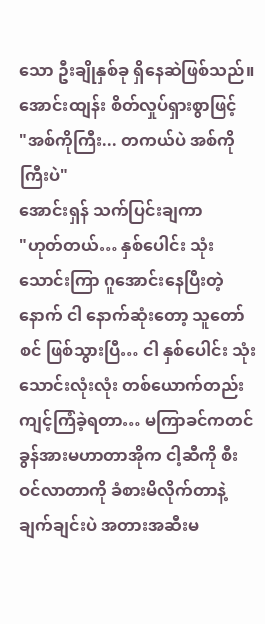သော ဦးချိုနှစ်ခု ရှိနေဆဲဖြစ်သည်။
အောင်းထျန်း စိတ်လှုပ်ရှားစွာဖြင့်
"အစ်ကိုကြီး... တကယ်ပဲ အစ်ကိုကြီးပဲ"
အောင်းရှန် သက်ပြင်းချကာ
"ဟုတ်တယ်… နှစ်ပေါင်း သုံးသောင်းကြာ ဂူအောင်းနေပြီးတဲ့နောက် ငါ နောက်ဆုံးတော့ သူတော်စင် ဖြစ်သွားပြီ… ငါ နှစ်ပေါင်း သုံးသောင်းလုံးလုံး တစ်ယောက်တည်း ကျင့်ကြံခဲ့ရတာ… မကြာခင်ကတင် ခွန်အားမဟာတာအိုက ငါ့ဆီကို စီးဝင်လာတာကို ခံစားမိလိုက်တာနဲ့ ချက်ချင်းပဲ အတားအဆီးမ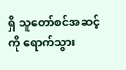ရှိ သူတော်စင်အဆင့်ကို ရောက်သွား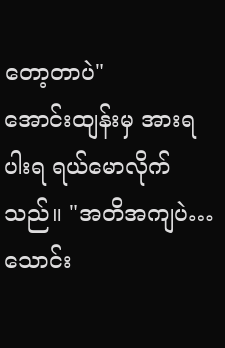တော့တာပဲ"
အောင်းထျန်းမှ အားရပါးရ ရယ်မောလိုက်သည်။ "အတိအကျပဲ… သောင်း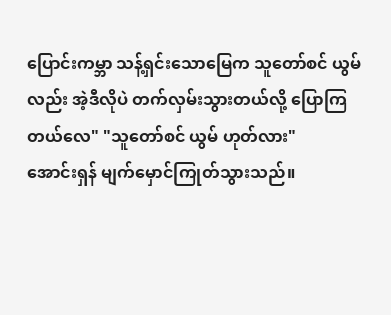ပြောင်းကမ္ဘာ သန့်ရှင်းသောမြေက သူတော်စင် ယွမ်လည်း အဲ့ဒီလိုပဲ တက်လှမ်းသွားတယ်လို့ ပြောကြတယ်လေ" "သူတော်စင် ယွမ် ဟုတ်လား"
အောင်းရှန် မျက်မှောင်ကြုတ်သွားသည်။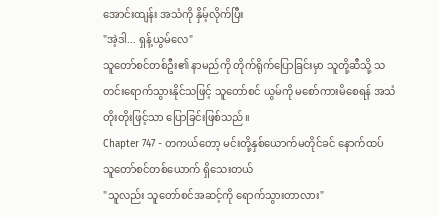အောင်းထျန်း အသံကို နှိမ့်လိုက်ပြီး
"အဲ့ဒါ... ရှန့်ယွမ်လေ"
သူတော်စင်တစ်ဦး၏ နာမည်ကို တိုက်ရိုက်ပြောခြင်းမှာ သူတို့ဆီသို့ သတင်းရောက်သွားနိုင်သဖြင့် သူတော်စင် ယွမ်ကို မစော်ကားမိစေရန် အသံတိုးတိုးဖြင့်သာ ပြောခြင်းဖြစ်သည်။
Chapter 747 - တကယ်တော့ မင်းတို့နှစ်ယောက်မတိုင်ခင် နောက်ထပ် သူတော်စင်တစ်ယောက် ရှိသေးတယ်
"သူလည်း သူတော်စင်အဆင့်ကို ရောက်သွားတာလား"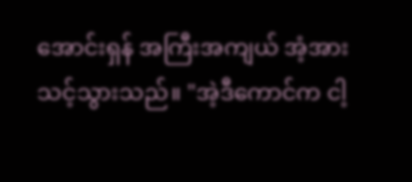အောင်းရှန် အကြီးအကျယ် အံ့အားသင့်သွားသည်။ "အဲ့ဒီကောင်က ငါ့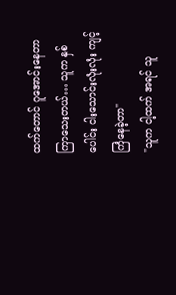ထက်တောင် ဂူအောင်းနေတာ ကြာသေးတယ်… သူက နှစ်ပေါင်း ငါးသောင်းလုံးလုံး ကျင့်ကြံနေခဲ့တာ"
"သူက ငါ့ထက် အရင် သူ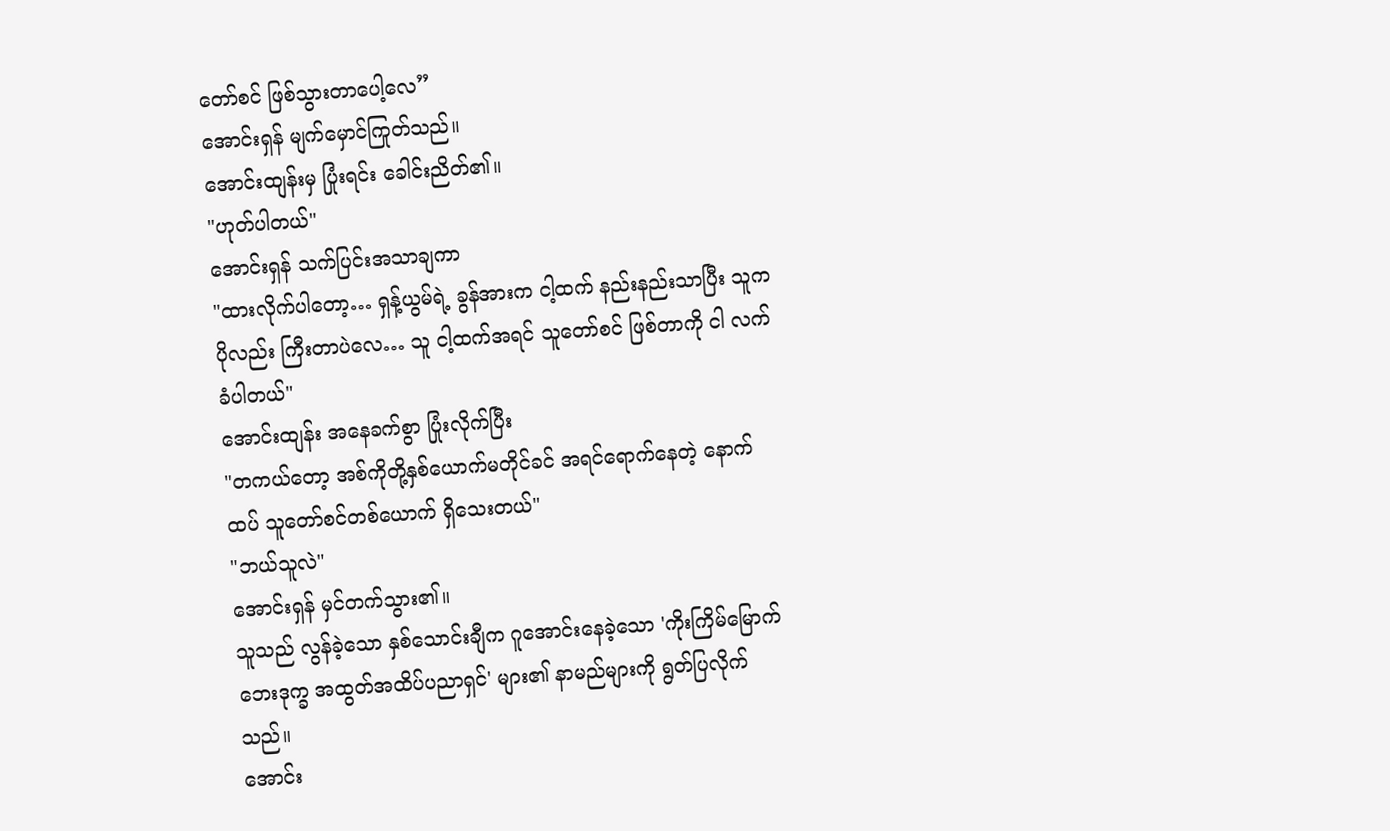တော်စင် ဖြစ်သွားတာပေါ့လေ”
အောင်းရှန် မျက်မှောင်ကြုတ်သည်။
အောင်းထျန်းမှ ပြုံးရင်း ခေါင်းညိတ်၏။
"ဟုတ်ပါတယ်"
အောင်းရှန် သက်ပြင်းအသာချကာ
"ထားလိုက်ပါတော့… ရှန့်ယွမ်ရဲ့ ခွန်အားက ငါ့ထက် နည်းနည်းသာပြီး သူက ပိုလည်း ကြီးတာပဲလေ… သူ ငါ့ထက်အရင် သူတော်စင် ဖြစ်တာကို ငါ လက်ခံပါတယ်"
အောင်းထျန်း အနေခက်စွာ ပြုံးလိုက်ပြီး
"တကယ်တော့ အစ်ကိုတို့နှစ်ယောက်မတိုင်ခင် အရင်ရောက်နေတဲ့ နောက်ထပ် သူတော်စင်တစ်ယောက် ရှိသေးတယ်"
"ဘယ်သူလဲ"
အောင်းရှန် မှင်တက်သွား၏။
သူသည် လွန်ခဲ့သော နှစ်သောင်းချီက ဂူအောင်းနေခဲ့သော 'ကိုးကြိမ်မြောက် ဘေးဒုက္ခ အထွတ်အထိပ်ပညာရှင်' များ၏ နာမည်များကို ရွတ်ပြလိုက်သည်။
အောင်း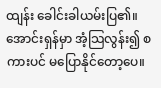ထျန်း ခေါင်းခါယမ်းပြ၏။
အောင်းရှန်မှာ အံ့သြလွန်း၍ စကားပင် မပြောနိုင်တော့ပေ။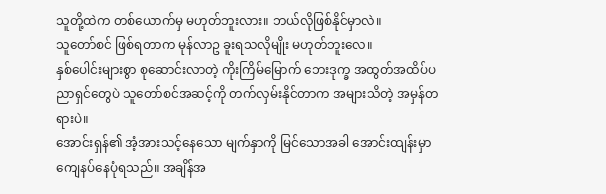သူတို့ထဲက တစ်ယောက်မှ မဟုတ်ဘူးလား။ ဘယ်လိုဖြစ်နိုင်မှာလဲ။
သူတော်စင် ဖြစ်ရတာက မုန်လာဥ ခူးရသလိုမျိုး မဟုတ်ဘူးလေ။
နှစ်ပေါင်းများစွာ စုဆောင်းလာတဲ့ ကိုးကြိမ်မြောက် ဘေးဒုက္ခ အထွတ်အထိပ်ပညာရှင်တွေပဲ သူတော်စင်အဆင့်ကို တက်လှမ်းနိုင်တာက အများသိတဲ့ အမှန်တရားပဲ။
အောင်းရှန်၏ အံ့အားသင့်နေသော မျက်နှာကို မြင်သောအခါ အောင်းထျန်းမှာ ကျေနပ်နေပုံရသည်။ အချိန်အ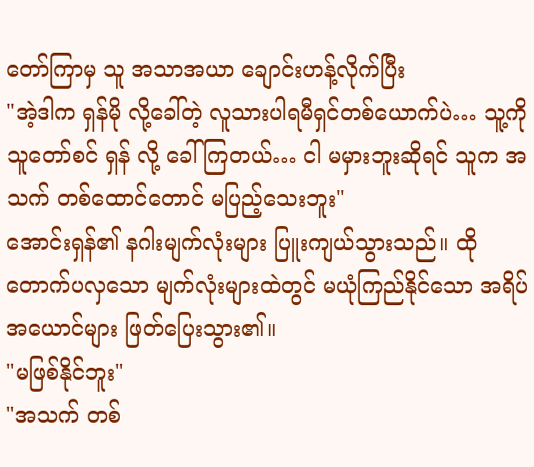တော်ကြာမှ သူ အသာအယာ ချောင်းဟန့်လိုက်ပြီး
"အဲ့ဒါက ရှန်မို လို့ခေါ်တဲ့ လူသားပါရမီရှင်တစ်ယောက်ပဲ… သူ့ကို သူတော်စင် ရှန် လို့ ခေါ်ကြတယ်… ငါ မမှားဘူးဆိုရင် သူက အသက် တစ်ထောင်တောင် မပြည့်သေးဘူး"
အောင်းရှန်၏ နဂါးမျက်လုံးများ ပြူးကျယ်သွားသည်။ ထိုတောက်ပလှသော မျက်လုံးများထဲတွင် မယုံကြည်နိုင်သော အရိပ်အယောင်များ ဖြတ်ပြေးသွား၏။
"မဖြစ်နိုင်ဘူး"
"အသက် တစ်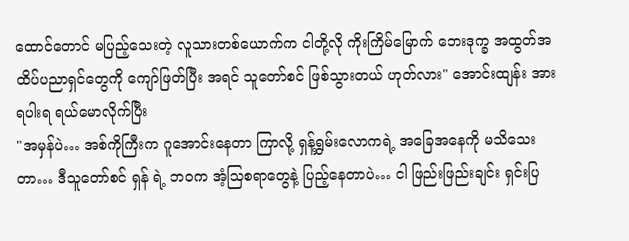ထောင်တောင် မပြည့်သေးတဲ့ လူသားတစ်ယောက်က ငါတို့လို ကိုးကြိမ်မြောက် ဘေးဒုက္ခ အထွတ်အထိပ်ပညာရှင်တွေကို ကျော်ဖြတ်ပြီး အရင် သူတော်စင် ဖြစ်သွားတယ် ဟုတ်လား" အောင်းထျန်း အားရပါးရ ရယ်မောလိုက်ပြီး
"အမှန်ပဲ… အစ်ကိုကြီးက ဂူအောင်းနေတာ ကြာလို့ ရှန့်ရွှမ်းလောကရဲ့ အခြေအနေကို မသိသေးတာ… ဒီသူတော်စင် ရှန် ရဲ့ ဘဝက အံ့သြစရာတွေနဲ့ ပြည့်နေတာပဲ… ငါ ဖြည်းဖြည်းချင်း ရှင်းပြ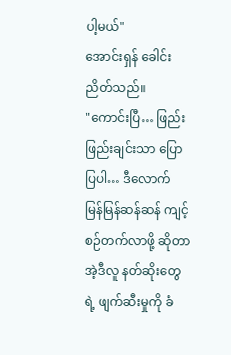ပါ့မယ်"
အောင်းရှန် ခေါင်းညိတ်သည်။
"ကောင်းပြီ… ဖြည်းဖြည်းချင်းသာ ပြောပြပါ… ဒီလောက် မြန်မြန်ဆန်ဆန် ကျင့်စဉ်တက်လာဖို့ ဆိုတာ အဲ့ဒီလူ နတ်ဆိုးတွေရဲ့ ဖျက်ဆီးမှုကို ခံ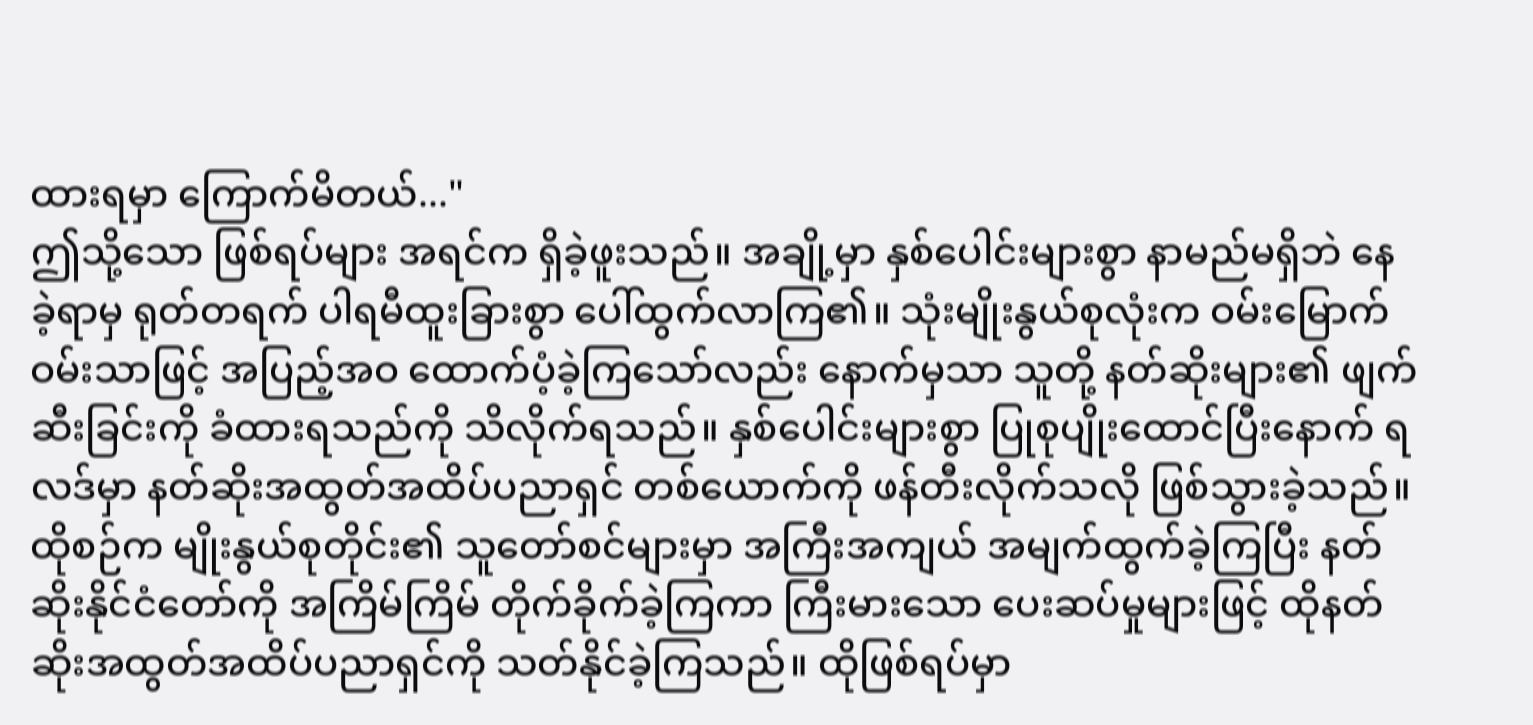ထားရမှာ ကြောက်မိတယ်..."
ဤသို့သော ဖြစ်ရပ်များ အရင်က ရှိခဲ့ဖူးသည်။ အချို့မှာ နှစ်ပေါင်းများစွာ နာမည်မရှိဘဲ နေခဲ့ရာမှ ရုတ်တရက် ပါရမီထူးခြားစွာ ပေါ်ထွက်လာကြ၏။ သုံးမျိုးနွယ်စုလုံးက ဝမ်းမြောက်ဝမ်းသာဖြင့် အပြည့်အဝ ထောက်ပံ့ခဲ့ကြသော်လည်း နောက်မှသာ သူတို့ နတ်ဆိုးများ၏ ဖျက်ဆီးခြင်းကို ခံထားရသည်ကို သိလိုက်ရသည်။ နှစ်ပေါင်းများစွာ ပြုစုပျိုးထောင်ပြီးနောက် ရလဒ်မှာ နတ်ဆိုးအထွတ်အထိပ်ပညာရှင် တစ်ယောက်ကို ဖန်တီးလိုက်သလို ဖြစ်သွားခဲ့သည်။ ထိုစဉ်က မျိုးနွယ်စုတိုင်း၏ သူတော်စင်များမှာ အကြီးအကျယ် အမျက်ထွက်ခဲ့ကြပြီး နတ်ဆိုးနိုင်ငံတော်ကို အကြိမ်ကြိမ် တိုက်ခိုက်ခဲ့ကြကာ ကြီးမားသော ပေးဆပ်မှုများဖြင့် ထိုနတ်ဆိုးအထွတ်အထိပ်ပညာရှင်ကို သတ်နိုင်ခဲ့ကြသည်။ ထိုဖြစ်ရပ်မှာ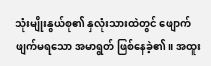သုံးမျိုးနွယ်စု၏ နှလုံးသားထဲတွင် ဖျောက်ဖျက်မရသော အမာရွတ် ဖြစ်နေခဲ့၏။ အထူး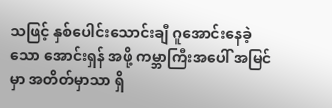သဖြင့် နှစ်ပေါင်းသောင်းချီ ဂူအောင်းနေခဲ့သော အောင်းရှန် အဖို့ ကမ္ဘာကြီးအပေါ် အမြင်မှာ အတိတ်မှာသာ ရှိ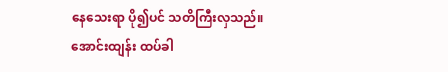နေသေးရာ ပို၍ပင် သတိကြီးလှသည်။
အောင်းထျန်း ထပ်ခါ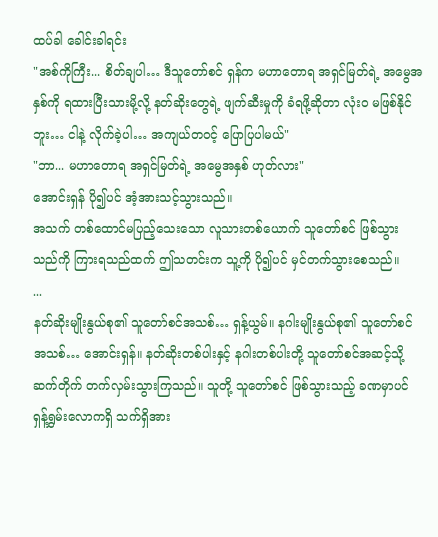ထပ်ခါ ခေါင်းခါရင်း
"အစ်ကိုကြီး... စိတ်ချပါ… ဒီသူတော်စင် ရှန်က မဟာတောရ အရှင်မြတ်ရဲ့ အမွေအနှစ်ကို ရထားပြီးသားမို့လို့ နတ်ဆိုးတွေရဲ့ ဖျက်ဆီးမှုကို ခံရဖို့ဆိုတာ လုံးဝ မဖြစ်နိုင်ဘူး… ငါနဲ့ လိုက်ခဲ့ပါ… အကျယ်တဝင့် ပြောပြပါမယ်"
"ဘာ... မဟာတောရ အရှင်မြတ်ရဲ့ အမွေအနှစ် ဟုတ်လား"
အောင်းရှန် ပို၍ပင် အံ့အားသင့်သွားသည်။
အသက် တစ်ထောင်မပြည့်သေးသော လူသားတစ်ယောက် သူတော်စင် ဖြစ်သွားသည်ကို ကြားရသည်ထက် ဤသတင်းက သူ့ကို ပို၍ပင် မှင်တက်သွားစေသည်။
...
နတ်ဆိုးမျိုးနွယ်စု၏ သူတော်စင်အသစ်… ရှန့်ယွမ်။ နဂါးမျိုးနွယ်စု၏ သူတော်စင်အသစ်… အောင်းရှန်။ နတ်ဆိုးတစ်ပါးနှင့် နဂါးတစ်ပါးတို့ သူတော်စင်အဆင့်သို့ ဆက်တိုက် တက်လှမ်းသွားကြသည်။ သူတို့ သူတော်စင် ဖြစ်သွားသည့် ခဏမှာပင် ရှန့်ရွှမ်းလောကရှိ သက်ရှိအား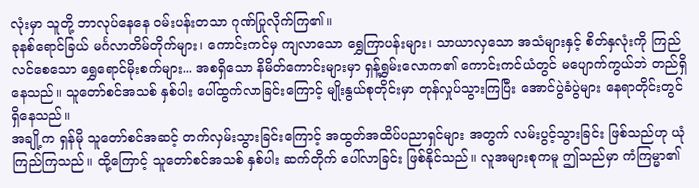လုံးမှာ သူတို့ ဘာလုပ်နေနေ ဝမ်းပန်းတသာ ဂုဏ်ပြုလိုက်ကြ၏။
ခုနစ်ရောင်ခြယ် မင်္ဂလာတိမ်တိုက်များ၊ ကောင်းကင်မှ ကျလာသော ရွှေကြာပန်းများ၊ သာယာလှသော အသံများနှင့် စိတ်နှလုံးကို ကြည်လင်စေသော ရွှေရောင်မိုးစက်များ... အစရှိသော နိမိတ်ကောင်းများမှာ ရှန့်ရွှမ်းလောက၏ ကောင်းကင်ယံတွင် မပျောက်ကွယ်ဘဲ တည်ရှိနေသည်။ သူတော်စင်အသစ် နှစ်ပါး ပေါ်ထွက်လာခြင်းကြောင့် မျိုးနွယ်စုတိုင်းမှာ တုန်လှုပ်သွားကြပြီး အောင်ပွဲခံပွဲများ နေရာတိုင်းတွင် ရှိနေသည်။
အချို့က ရှန်မို သူတော်စင်အဆင့် တက်လှမ်းသွားခြင်းကြောင့် အထွတ်အထိပ်ပညာရှင်များ အတွက် လမ်းပွင့်သွားခြင်း ဖြစ်သည်ဟု ယုံကြည်ကြသည်။ ထို့ကြောင့် သူတော်စင်အသစ် နှစ်ပါး ဆက်တိုက် ပေါ်လာခြင်း ဖြစ်နိုင်သည်။ လူအများစုကမူ ဤသည်မှာ ကံကြမ္မာ၏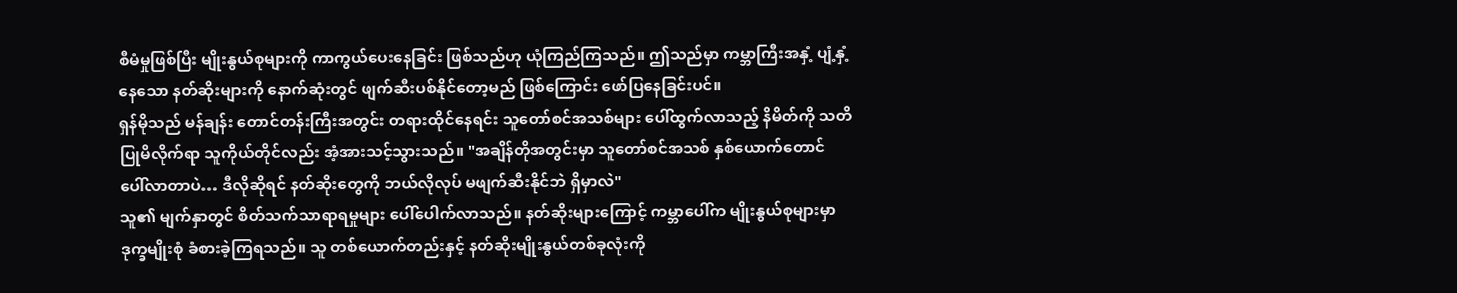စီမံမှုဖြစ်ပြီး မျိုးနွယ်စုများကို ကာကွယ်ပေးနေခြင်း ဖြစ်သည်ဟု ယုံကြည်ကြသည်။ ဤသည်မှာ ကမ္ဘာကြီးအနှံ့ ပျံ့နှံ့နေသော နတ်ဆိုးများကို နောက်ဆုံးတွင် ဖျက်ဆီးပစ်နိုင်တော့မည် ဖြစ်ကြောင်း ဖော်ပြနေခြင်းပင်။
ရှန်မိုသည် မန်ချန်း တောင်တန်းကြီးအတွင်း တရားထိုင်နေရင်း သူတော်စင်အသစ်များ ပေါ်ထွက်လာသည့် နိမိတ်ကို သတိပြုမိလိုက်ရာ သူကိုယ်တိုင်လည်း အံ့အားသင့်သွားသည်။ "အချိန်တိုအတွင်းမှာ သူတော်စင်အသစ် နှစ်ယောက်တောင် ပေါ်လာတာပဲ… ဒီလိုဆိုရင် နတ်ဆိုးတွေကို ဘယ်လိုလုပ် မဖျက်ဆီးနိုင်ဘဲ ရှိမှာလဲ"
သူ၏ မျက်နှာတွင် စိတ်သက်သာရာရမှုများ ပေါ်ပေါက်လာသည်။ နတ်ဆိုးများကြောင့် ကမ္ဘာပေါ်က မျိုးနွယ်စုများမှာ ဒုက္ခမျိုးစုံ ခံစားခဲ့ကြရသည်။ သူ တစ်ယောက်တည်းနှင့် နတ်ဆိုးမျိုးနွယ်တစ်ခုလုံးကို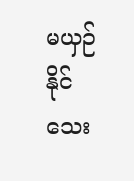မယှဉ်နိုင်သေး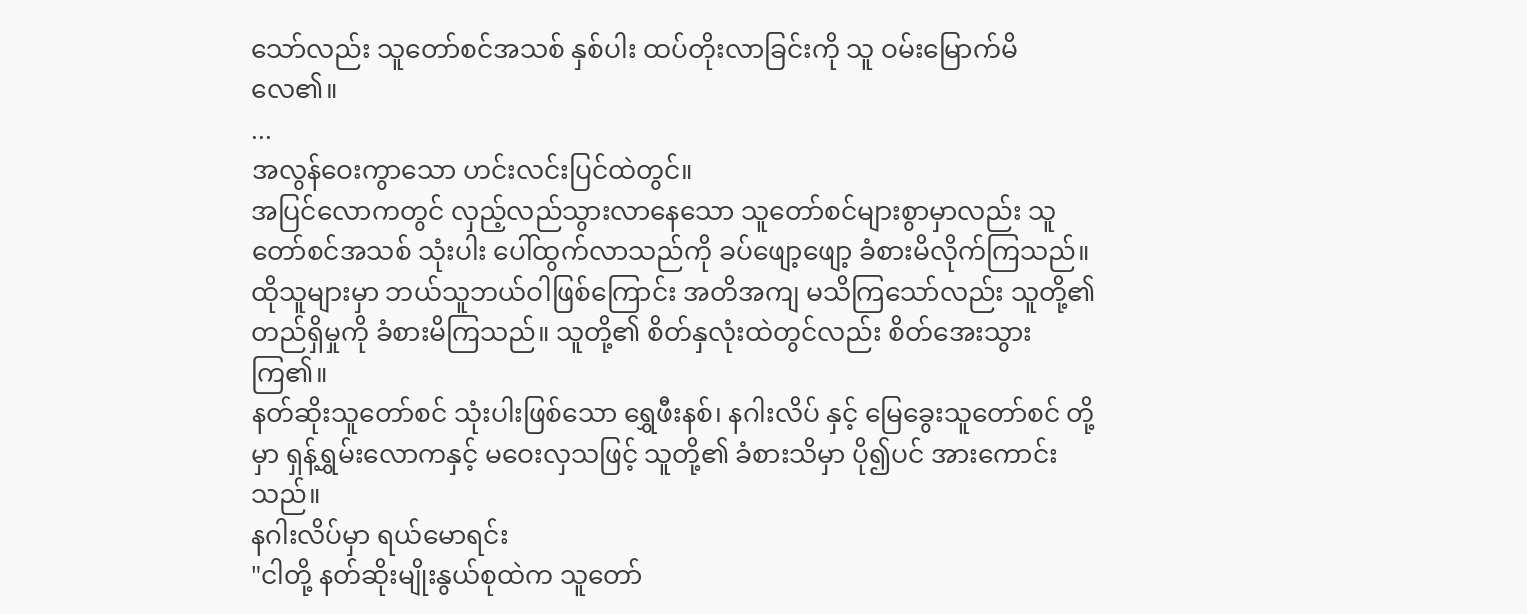သော်လည်း သူတော်စင်အသစ် နှစ်ပါး ထပ်တိုးလာခြင်းကို သူ ဝမ်းမြောက်မိလေ၏။
...
အလွန်ဝေးကွာသော ဟင်းလင်းပြင်ထဲတွင်။
အပြင်လောကတွင် လှည့်လည်သွားလာနေသော သူတော်စင်များစွာမှာလည်း သူတော်စင်အသစ် သုံးပါး ပေါ်ထွက်လာသည်ကို ခပ်ဖျော့ဖျော့ ခံစားမိလိုက်ကြသည်။ ထိုသူများမှာ ဘယ်သူဘယ်ဝါဖြစ်ကြောင်း အတိအကျ မသိကြသော်လည်း သူတို့၏ တည်ရှိမှုကို ခံစားမိကြသည်။ သူတို့၏ စိတ်နှလုံးထဲတွင်လည်း စိတ်အေးသွားကြ၏။
နတ်ဆိုးသူတော်စင် သုံးပါးဖြစ်သော ရွှေဖီးနစ်၊ နဂါးလိပ် နှင့် မြေခွေးသူတော်စင် တို့မှာ ရှန့်ရွှမ်းလောကနှင့် မဝေးလှသဖြင့် သူတို့၏ ခံစားသိမှာ ပို၍ပင် အားကောင်းသည်။
နဂါးလိပ်မှာ ရယ်မောရင်း
"ငါတို့ နတ်ဆိုးမျိုးနွယ်စုထဲက သူတော်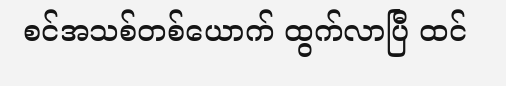စင်အသစ်တစ်ယောက် ထွက်လာပြီ ထင်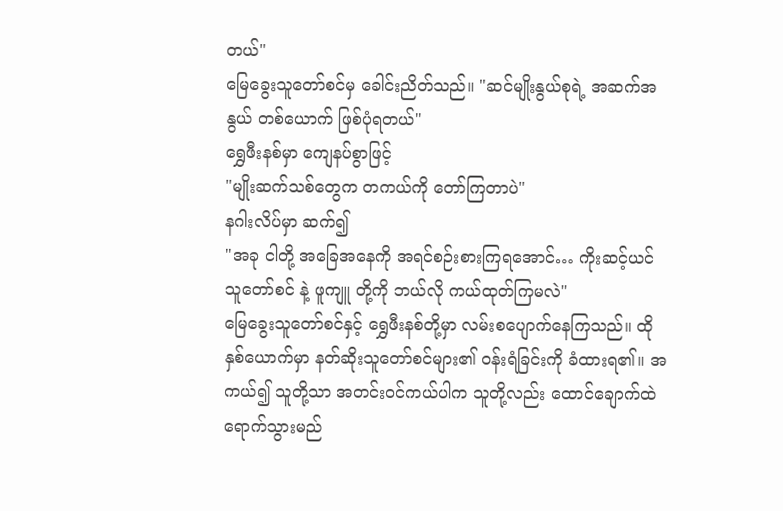တယ်"
မြေခွေးသူတော်စင်မှ ခေါင်းညိတ်သည်။ "ဆင်မျိုးနွယ်စုရဲ့ အဆက်အနွယ် တစ်ယောက် ဖြစ်ပုံရတယ်"
ရွှေဖီးနစ်မှာ ကျေနပ်စွာဖြင့်
"မျိုးဆက်သစ်တွေက တကယ်ကို တော်ကြတာပဲ"
နဂါးလိပ်မှာ ဆက်၍
"အခု ငါတို့ အခြေအနေကို အရင်စဉ်းစားကြရအောင်… ကိုးဆင့်ယင် သူတော်စင် နဲ့ ဖူကျူ တို့ကို ဘယ်လို ကယ်ထုတ်ကြမလဲ"
မြေခွေးသူတော်စင်နှင့် ရွှေဖီးနစ်တို့မှာ လမ်းစပျောက်နေကြသည်။ ထိုနှစ်ယောက်မှာ နတ်ဆိုးသူတော်စင်များ၏ ဝန်းရံခြင်းကို ခံထားရ၏။ အကယ်၍ သူတို့သာ အတင်းဝင်ကယ်ပါက သူတို့လည်း ထောင်ချောက်ထဲ ရောက်သွားမည်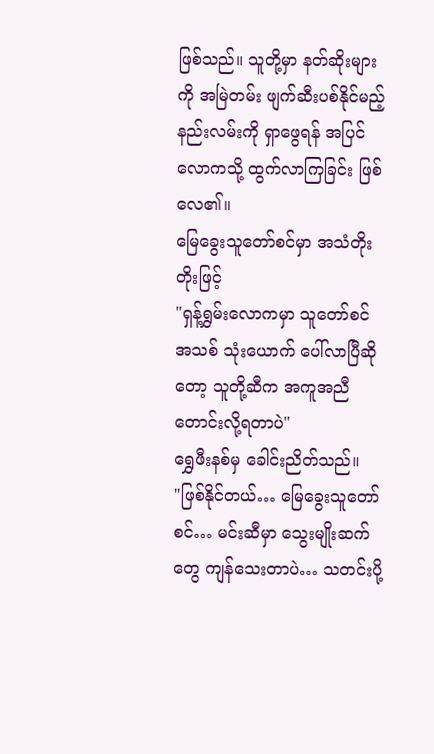ဖြစ်သည်။ သူတို့မှာ နတ်ဆိုးများကို အမြဲတမ်း ဖျက်ဆီးပစ်နိုင်မည့် နည်းလမ်းကို ရှာဖွေရန် အပြင်လောကသို့ ထွက်လာကြခြင်း ဖြစ်လေ၏။
မြေခွေးသူတော်စင်မှာ အသံတိုးတိုးဖြင့်
"ရှန့်ရွှမ်းလောကမှာ သူတော်စင်အသစ် သုံးယောက် ပေါ်လာပြီဆိုတော့ သူတို့ဆီက အကူအညီ တောင်းလို့ရတာပဲ"
ရွှေဖီးနစ်မှ ခေါင်းညိတ်သည်။
"ဖြစ်နိုင်တယ်… မြေခွေးသူတော်စင်… မင်းဆီမှာ သွေးမျိုးဆက်တွေ ကျန်သေးတာပဲ… သတင်းပို့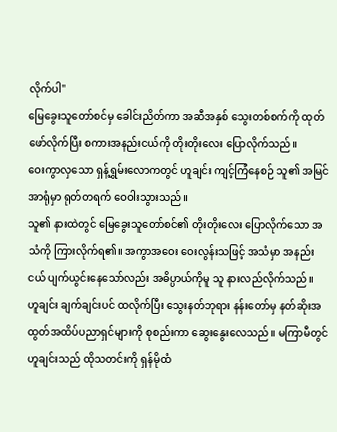လိုက်ပါ"
မြေခွေးသူတော်စင်မှ ခေါင်းညိတ်ကာ အဆီအနှစ် သွေးတစ်စက်ကို ထုတ်ဖော်လိုက်ပြီး စကားအနည်းငယ်ကို တိုးတိုးလေး ပြောလိုက်သည်။
ဝေးကွာလှသော ရှန့်ရွှမ်းလောကတွင် ဟူချင်း ကျင့်ကြံနေစဉ် သူ၏ အမြင်အာရုံမှာ ရုတ်တရက် ဝေဝါးသွားသည်။
သူ၏ နားထဲတွင် မြေခွေးသူတော်စင်၏ တိုးတိုးလေး ပြောလိုက်သော အသံကို ကြားလိုက်ရ၏။ အကွာအဝေး ဝေးလွန်းသဖြင့် အသံမှာ အနည်းငယ် ပျက်ယွင်းနေသော်လည်း အဓိပ္ပာယ်ကိုမူ သူ နားလည်လိုက်သည်။
ဟူချင်း ချက်ချင်းပင် ထလိုက်ပြီး သွေးနတ်ဘုရား နန်းတော်မှ နတ်ဆိုးအထွတ်အထိပ်ပညာရှင်များကို စုစည်းကာ ဆွေးနွေးလေသည်။ မကြာမီတွင် ဟူချင်းသည် ထိုသတင်းကို ရှန်မိုထံ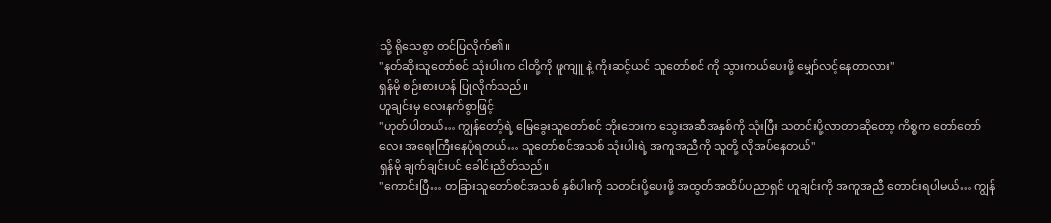သို့ ရိုသေစွာ တင်ပြလိုက်၏။
"နတ်ဆိုးသူတော်စင် သုံးပါးက ငါတို့ကို ဖူကျူ နဲ့ ကိုးဆင့်ယင် သူတော်စင် ကို သွားကယ်ပေးဖို့ မျှော်လင့်နေတာလား"
ရှန်မို စဉ်းစားဟန် ပြုလိုက်သည်။
ဟူချင်းမှ လေးနက်စွာဖြင့်
"ဟုတ်ပါတယ်… ကျွန်တော့်ရဲ့ မြေခွေးသူတော်စင် ဘိုးဘေးက သွေးအဆီအနှစ်ကို သုံးပြီး သတင်းပို့လာတာဆိုတော့ ကိစ္စက တော်တော်လေး အရေးကြီးနေပုံရတယ်… သူတော်စင်အသစ် သုံးပါးရဲ့ အကူအညီကို သူတို့ လိုအပ်နေတယ်"
ရှန်မို ချက်ချင်းပင် ခေါင်းညိတ်သည်။
"ကောင်းပြီ… တခြားသူတော်စင်အသစ် နှစ်ပါးကို သတင်းပို့ပေးဖို့ အထွတ်အထိပ်ပညာရှင် ဟူချင်းကို အကူအညီ တောင်းရပါမယ်… ကျွန်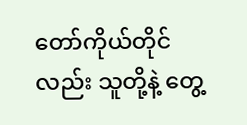တော်ကိုယ်တိုင်လည်း သူတို့နဲ့ တွေ့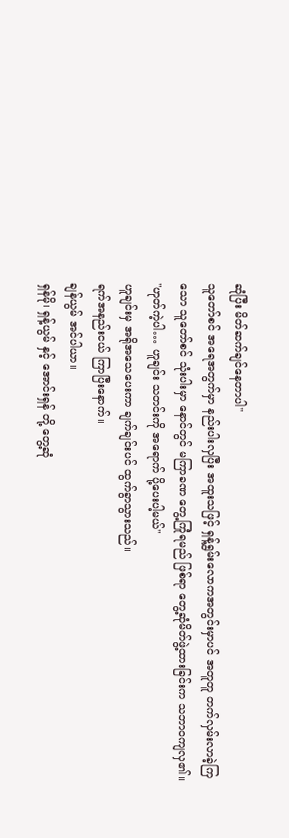ဆုံပြီး မိတ်ဆက်ချင်နေတာပါ"
သူတော်စင် အရေအတွက်မှာ နည်းပါးလှပြီး အထူးသဖြင့် ရှန့်ရွှမ်းလောကအတွင်းမှာပင် အတူတူ တက်လှမ်းလာခဲ့ကြသော သူတော်စင် သုံးပါးမှာ နောင်တွင် မကြာခဏ တွေ့ကြုံရမည် ဖြစ်ရာ တွေ့ဆုံမိတ်ဖွဲ့ထားခြင်းက သဘာဝကျလှ၏။
"ဟုတ်ကဲ့ပါ… ဟူချင်း သတင်းကို အရောက် ပို့ပေးပါ့မယ်"
ဟူချင်းမှ အရိုအသေပေးကာ ချက်ချင်းပင် ထွက်ခွာသွားသည်။
ရက်အနည်းငယ် ကြာပြီးနောက်။
ချန်ယွမ် အင်ပါယာ။
ရှန်မို၊ ရှန့်ယွမ် နှင့် အောင်းရှန် တို့ တွေ့ဆုံ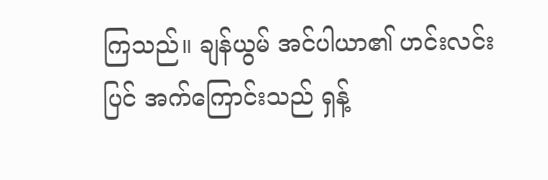ကြသည်။ ချန်ယွမ် အင်ပါယာ၏ ဟင်းလင်းပြင် အက်ကြောင်းသည် ရှန့်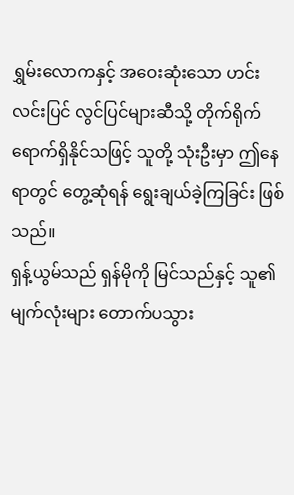ရွှမ်းလောကနှင့် အဝေးဆုံးသော ဟင်းလင်းပြင် လွင်ပြင်များဆီသို့ တိုက်ရိုက် ရောက်ရှိနိုင်သဖြင့် သူတို့ သုံးဦးမှာ ဤနေရာတွင် တွေ့ဆုံရန် ရွေးချယ်ခဲ့ကြခြင်း ဖြစ်သည်။
ရှန့်ယွမ်သည် ရှန်မိုကို မြင်သည်နှင့် သူ၏ မျက်လုံးများ တောက်ပသွား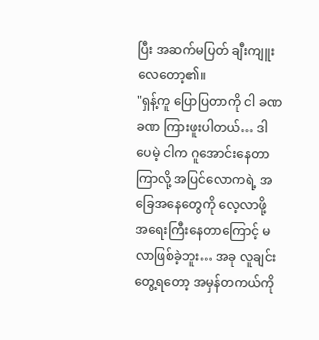ပြီး အဆက်မပြတ် ချီးကျူးလေတော့၏။
"ရှန့်ကူ ပြောပြတာကို ငါ ခဏခဏ ကြားဖူးပါတယ်… ဒါပေမဲ့ ငါက ဂူအောင်းနေတာ ကြာလို့ အပြင်လောကရဲ့ အခြေအနေတွေကို လေ့လာဖို့ အရေးကြီးနေတာကြောင့် မလာဖြစ်ခဲ့ဘူး… အခု လူချင်းတွေ့ရတော့ အမှန်တကယ်ကို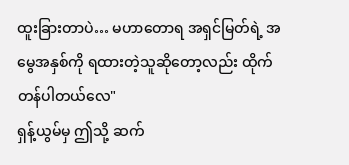ထူးခြားတာပဲ… မဟာတောရ အရှင်မြတ်ရဲ့ အမွေအနှစ်ကို ရထားတဲ့သူဆိုတော့လည်း ထိုက်တန်ပါတယ်လေ"
ရှန့်ယွမ်မှ ဤသို့ ဆက်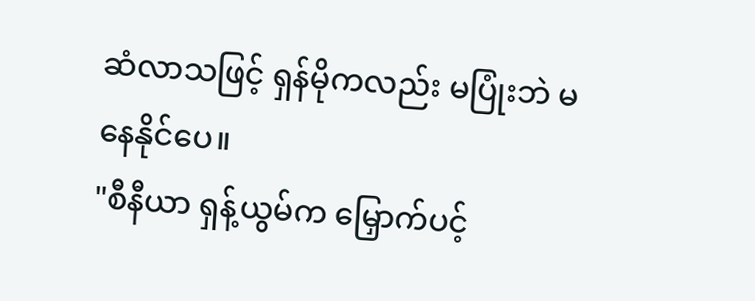ဆံလာသဖြင့် ရှန်မိုကလည်း မပြုံးဘဲ မနေနိုင်ပေ။
"စီနီယာ ရှန့်ယွမ်က မြှောက်ပင့်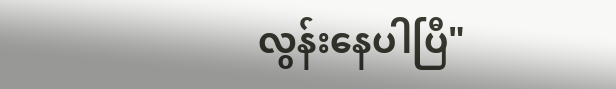လွန်းနေပါပြီ"